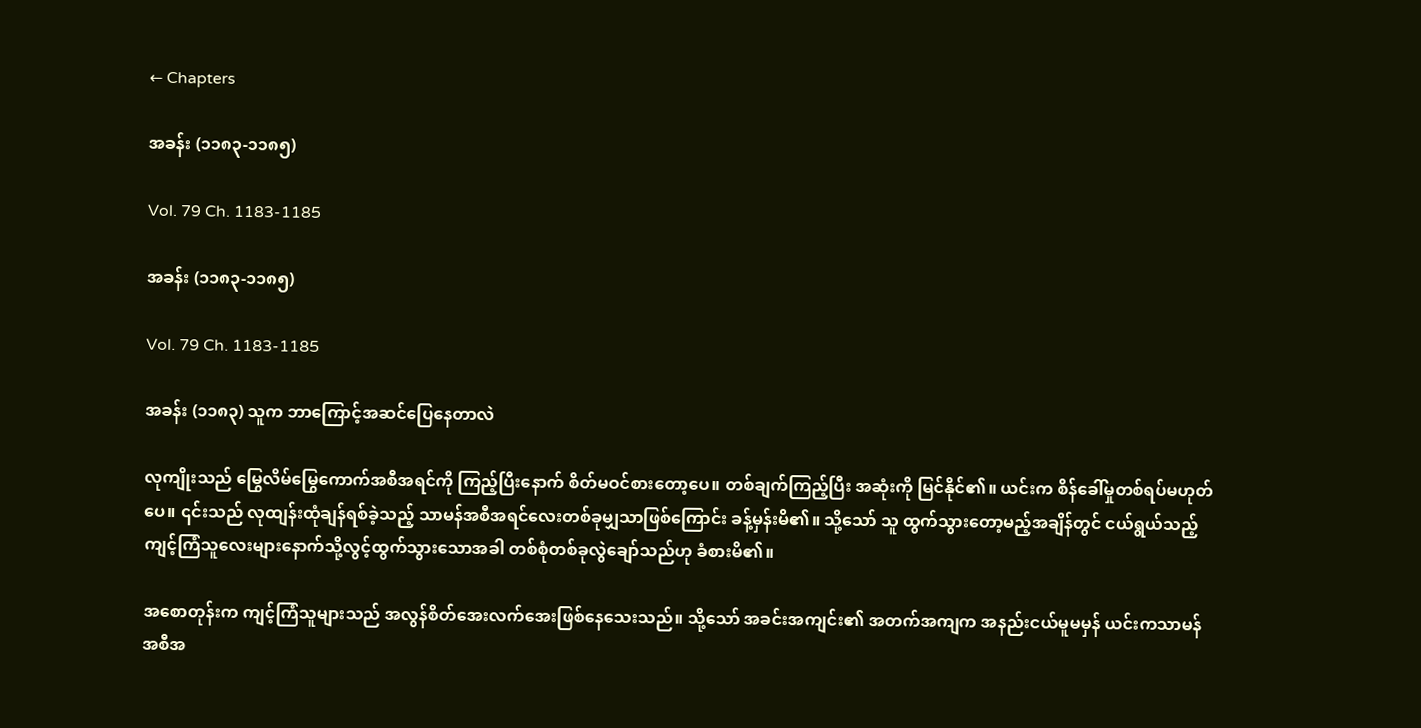← Chapters

အခန်း (၁၁၈၃-၁၁၈၅)

Vol. 79 Ch. 1183-1185

အခန်း (၁၁၈၃-၁၁၈၅)

Vol. 79 Ch. 1183-1185

အခန်း (၁၁၈၃) သူက ဘာကြောင့်အဆင်ပြေနေတာလဲ

လုကျိုးသည် မြွေလိမ်မြွေကောက်အစီအရင်ကို ကြည့်ပြီးနောက် စိတ်မဝင်စားတော့ပေ။ တစ်ချက်ကြည့်ပြီး အဆုံးကို မြင်နိုင်၏။ ယင်းက စိန်ခေါ်မှုတစ်ရပ်မဟုတ်ပေ။ ၎င်းသည် လုထျန်းထုံချန်ရစ်ခဲ့သည့် သာမန်အစီအရင်လေးတစ်ခုမျှသာဖြစ်ကြောင်း ခန့်မှန်းမိ၏။ သို့သော် သူ ထွက်သွားတော့မည့်အချိန်တွင် ငယ်ရွယ်သည့် ကျင့်ကြံသူလေးများနောက်သို့လွင့်ထွက်သွားသောအခါ တစ်စုံတစ်ခုလွဲချော်သည်ဟု ခံစားမိ၏။

အစောတုန်းက ကျင့်ကြံသူများသည် အလွန်စိတ်အေးလက်အေးဖြစ်နေသေးသည်။ သို့သော် အခင်းအကျင်း၏ အတက်အကျက အနည်းငယ်မူမမှန် ယင်းကသာမန် အစီအ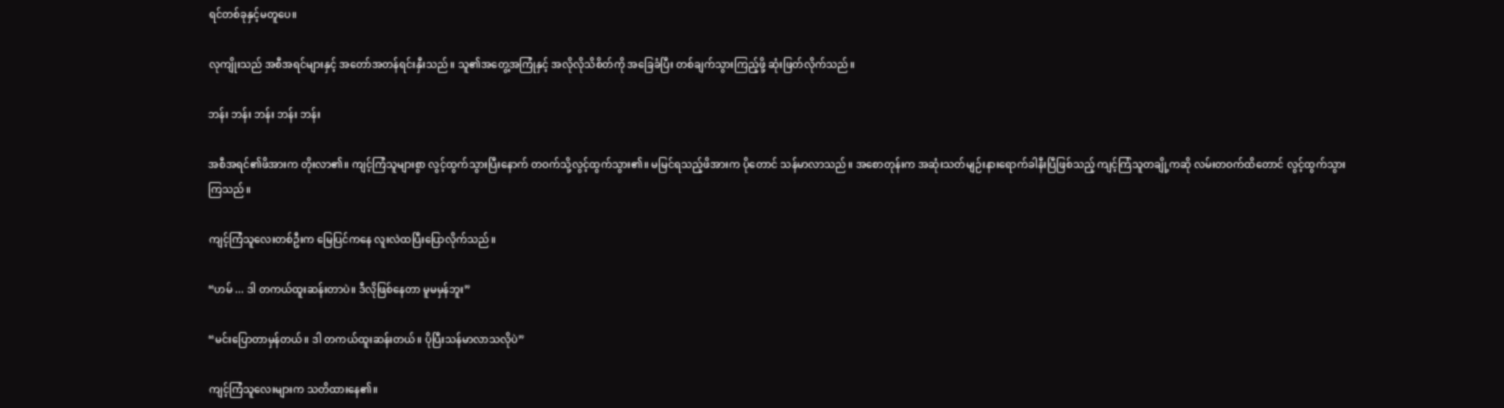ရင်တစ်ခုနှင့်မတူပေ။

လုကျိုးသည် အစီအရင်များနှင့် အတော်အတန်ရင်းနှီးသည်။ သူ၏အတွေ့အကြုံနှင့် အလိုလိုသိစိတ်ကို အခြေခံပြီး တစ်ချက်သွားကြည့်ဖို့ ဆုံးဖြတ်လိုက်သည်။

ဘန်း ဘန်း ဘန်း ဘန်း ဘန်း

အစီအရင်၏ဖိအားက တိုးလာ၏။ ကျင့်ကြံသူများစွာ လွင့်ထွက်သွားပြီးနောက် တဝက်သို့လွင့်ထွက်သွား၏။ မမြင်ရသည့်ဖိအားက ပိုတောင် သန်မာလာသည်။ အစောတုန်းက အဆုံးသတ်မျဉ်းနားရောက်ခါနီးပြီဖြစ်သည့် ကျင့်ကြံသူတချို့ကဆို လမ်းတဝက်ထိတောင် လွင့်ထွက်သွားကြသည်။

ကျင့်ကြံသူလေးတစ်ဦးက မြေပြင်ကနေ လူးလဲထပြီးပြောလိုက်သည်။

“ဟမ် ... ဒါ တကယ်ထူးဆန်းတာပဲ။ ဒီလိုဖြစ်နေတာ မူမမှန်ဘူး”

“မင်းပြောတာမှန်တယ်။ ဒါ တကယ်ထူးဆန်းတယ်။ ပိုပြီးသန်မာလာသလိုပဲ”

ကျင့်ကြံသူလေးများက သတိထားနေ၏။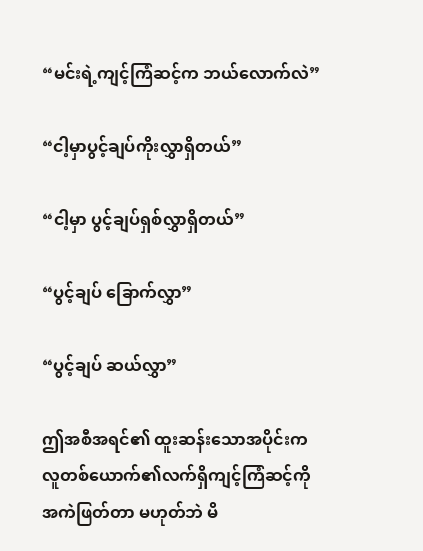“မင်းရဲ့ကျင့်ကြံဆင့်က ဘယ်လောက်လဲ”

“ငါ့မှာပွင့်ချပ်ကိုးလွှာရှိတယ်”

“ငါ့မှာ ပွင့်ချပ်ရှစ်လွှာရှိတယ်”

“ပွင့်ချပ် ခြောက်လွှာ”

“ပွင့်ချပ် ဆယ်လွှာ”

ဤအစီအရင်၏ ထူးဆန်းသောအပိုင်းက လူတစ်ယောက်၏လက်ရှိကျင့်ကြံဆင့်ကို အကဲဖြတ်တာ မဟုတ်ဘဲ မိ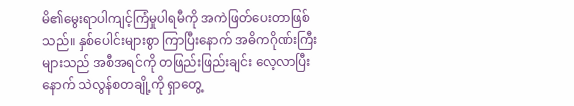မိ၏မွေးရာပါကျင့်ကြံမှုပါရမီကို အကဲဖြတ်ပေးတာဖြစ်သည်။ နှစ်ပေါင်းများစွာ ကြာပြီးနောက် အဓိကဂိုဏ်းကြီးများသည် အစီအရင်ကို တဖြည်းဖြည်းချင်း လေ့လာပြီးနောက် သဲလွန်စတချို့ကို ရှာတွေ့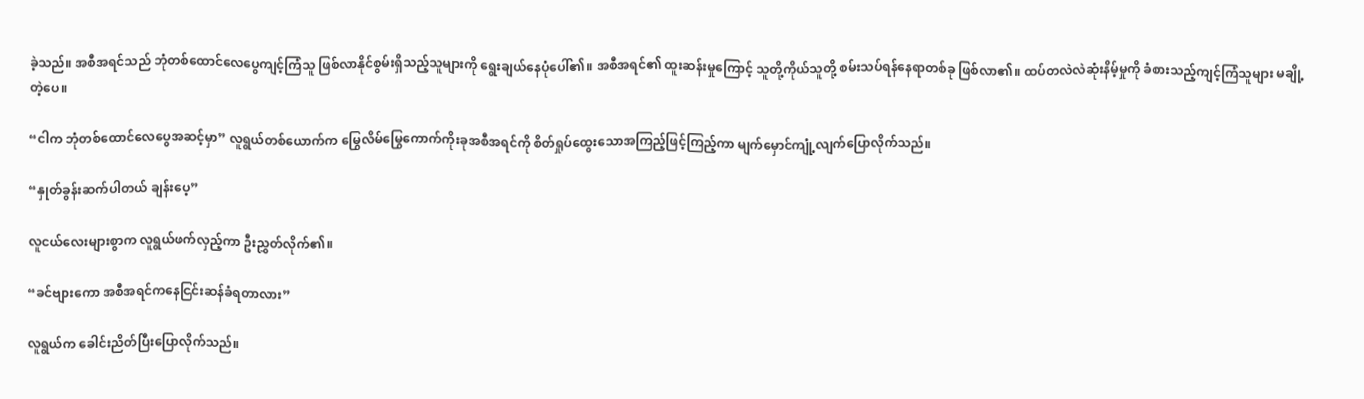ခဲ့သည်။ အစီအရင်သည် ဘုံတစ်ထောင်လေပွေကျင့်ကြံသူ ဖြစ်လာနိုင်စွမ်းရှိသည့်သူများကို ရွေးချယ်နေပုံပေါ်၏။ အစီအရင်၏ ထူးဆန်းမှုကြောင့် သူတို့ကိုယ်သူတို့ စမ်းသပ်ရန်နေရာတစ်ခု ဖြစ်လာ၏။ ထပ်တလဲလဲဆုံးနိမ့်မှုကို ခံစားသည့်ကျင့်ကြံသူများ မချို့တဲ့ပေ။

“ငါက ဘုံတစ်ထောင်လေပွေအဆင့်မှာ” လူရွယ်တစ်ယောက်က မြွေလိမ်မြွေကောက်ကိုးခုအစီအရင်ကို စိတ်ရှုပ်ထွေးသောအကြည့်ဖြင့်ကြည့်ကာ မျက်မှောင်ကျုံ့လျက်ပြောလိုက်သည်။

“နှုတ်ခွန်းဆက်ပါတယ် ချန်းပေ့”

လူငယ်လေးများစွာက လူရွယ်ဖက်လှည့်ကာ ဦးညွှတ်လိုက်၏။

“ခင်ဗျားကော အစီအရင်ကနေငြင်းဆန်ခံရတာလား”

လူရွယ်က ခေါင်းညိတ်ပြီးပြောလိုက်သည်။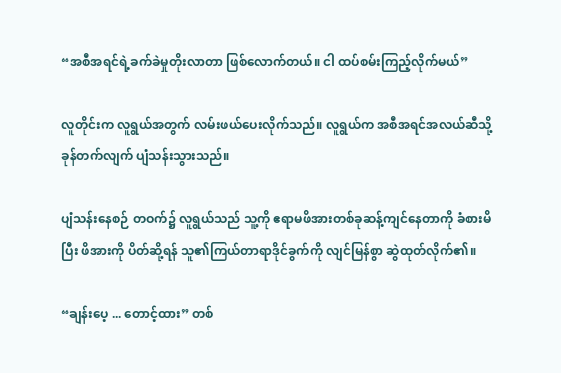“အစီအရင်ရဲ့ခက်ခဲမှုတိုးလာတာ ဖြစ်လောက်တယ်။ ငါ ထပ်စမ်းကြည့်လိုက်မယ်”

လူတိုင်းက လူရွယ်အတွက် လမ်းဖယ်ပေးလိုက်သည်။ လူရွယ်က အစီအရင်အလယ်ဆီသို့ ခုန်တက်လျက် ပျံသန်းသွားသည်။

ပျံသန်းနေစဉ် တဝက်၌ လူရွယ်သည် သူ့ကို ဧရာမဖိအားတစ်ခုဆန့်ကျင်နေတာကို ခံစားမိပြီး ဖိအားကို ပိတ်ဆို့ရန် သူ၏ကြယ်တာရာဒိုင်ခွက်ကို လျင်မြန်စွာ ဆွဲထုတ်လိုက်၏။

“ချန်းပေ့ ... တောင့်ထား” တစ်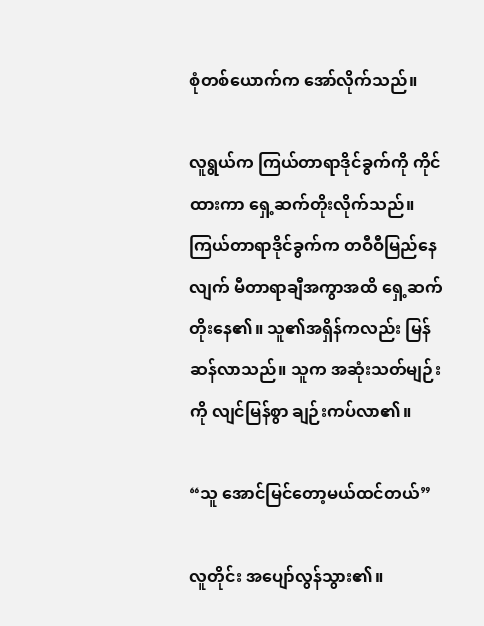စုံတစ်ယောက်က အော်လိုက်သည်။

လူရွယ်က ကြယ်တာရာဒိုင်ခွက်ကို ကိုင်ထားကာ ရှေ့ဆက်တိုးလိုက်သည်။ ကြယ်တာရာဒိုင်ခွက်က တဝီဝီမြည်နေလျက် မီတာရာချီအကွာအထိ ရှေ့ဆက်တိုးနေ၏။ သူ၏အရှိန်ကလည်း မြန်ဆန်လာသည်။ သူက အဆုံးသတ်မျဉ်းကို လျင်မြန်စွာ ချဉ်းကပ်လာ၏။

“သူ အောင်မြင်တော့မယ်ထင်တယ်”

လူတိုင်း အပျော်လွန်သွား၏။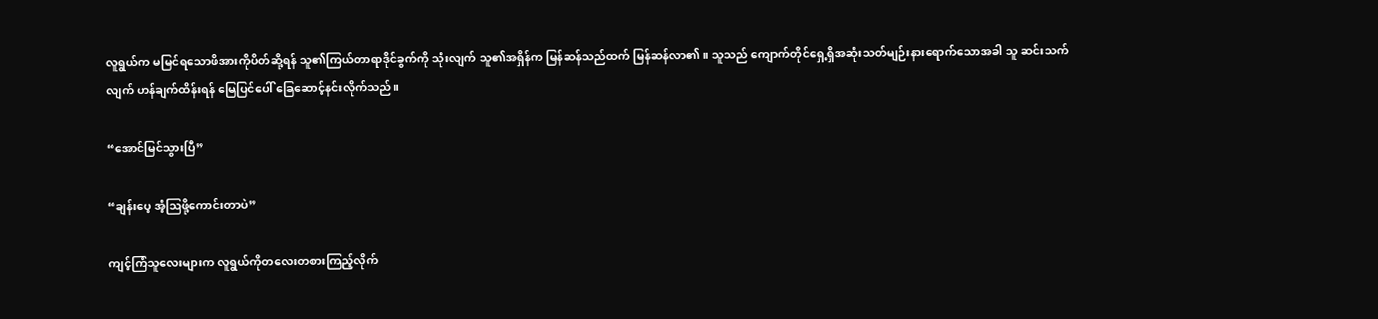လူရွယ်က မမြင်ရသောဖိအားကိုပိတ်ဆို့ရန် သူ၏ကြယ်တာရာဒိုင်ခွက်ကို သုံးလျက် သူ၏အရှိန်က မြန်ဆန်သည်ထက် မြန်ဆန်လာ၏။ သူသည် ကျောက်တိုင်ရှေ့ရှိအဆုံးသတ်မျဉ်းနားရောက်သောအခါ သူ ဆင်းသက်လျက် ဟန်ချက်ထိန်းရန် မြေပြင်ပေါ် ခြေဆောင့်နင်းလိုက်သည်။

“အောင်မြင်သွားပြီ”

“ချန်းပေ့ အံ့ဩဖို့ကောင်းတာပဲ”

ကျင့်ကြံသူလေးများက လူရွယ်ကိုတလေးတစားကြည့်လိုက်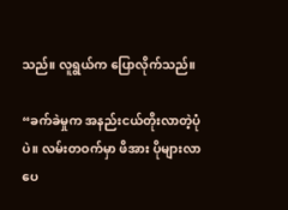သည်။ လူရွယ်က ပြောလိုက်သည်။

“ခက်ခဲမှုက အနည်းငယ်တိုးလာတဲ့ပုံပဲ။ လမ်းတဝက်မှာ ဖိအား ပိုများလာပေ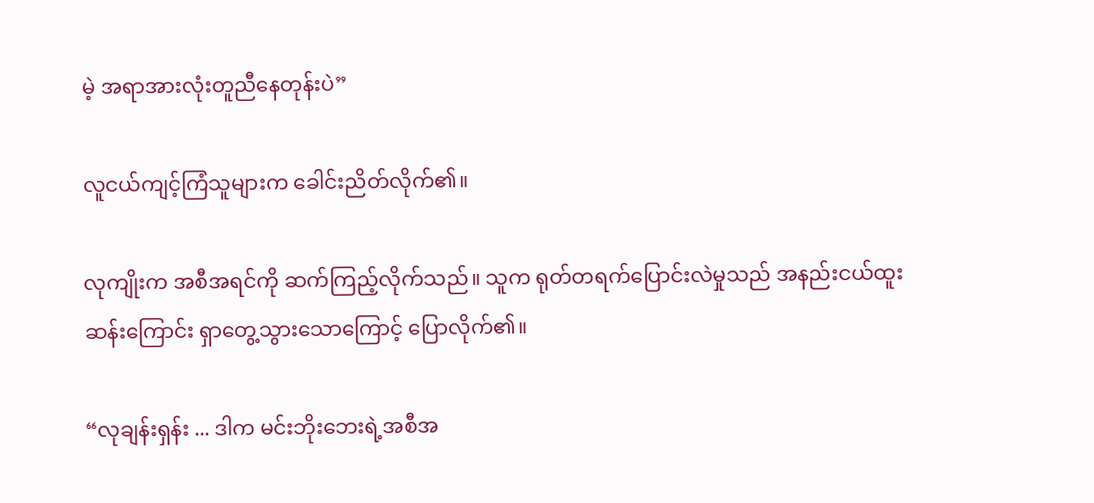မဲ့ အရာအားလုံးတူညီနေတုန်းပဲ”

လူငယ်ကျင့်ကြံသူများက ခေါင်းညိတ်လိုက်၏။

လုကျိုးက အစီအရင်ကို ဆက်ကြည့်လိုက်သည်။ သူက ရုတ်တရက်ပြောင်းလဲမှုသည် အနည်းငယ်ထူးဆန်းကြောင်း ရှာတွေ့သွားသောကြောင့် ပြောလိုက်၏။

“လုချန်းရှန်း ... ဒါက မင်းဘိုးဘေးရဲ့အစီအ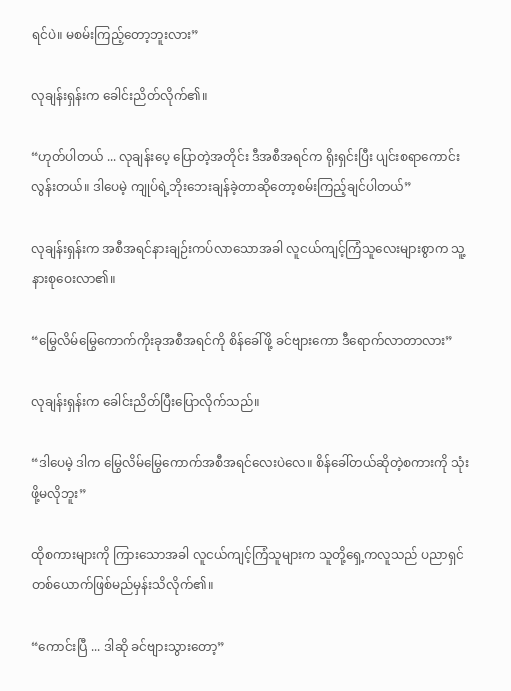ရင်ပဲ။ မစမ်းကြည့်တော့ဘူးလား”

လုချန်းရှန်းက ခေါင်းညိတ်လိုက်၏။

“ဟုတ်ပါတယ် ... လုချန်းပေ့ ပြောတဲ့အတိုင်း ဒီအစီအရင်က ရိုးရှင်းပြီး ပျင်းစရာကောင်းလွန်းတယ်။ ဒါပေမဲ့ ကျုပ်ရဲ့ဘိုးဘေးချန်ခဲ့တာဆိုတော့စမ်းကြည့်ချင်ပါတယ်”

လုချန်းရှန်းက အစီအရင်နားချဉ်းကပ်လာသောအခါ လူငယ်ကျင့်ကြံသူလေးများစွာက သူ့နားစုဝေးလာ၏။

“မြွေလိမ်မြွေကောက်ကိုးခုအစီအရင်ကို စိန်ခေါ်ဖို့ ခင်ဗျားကော ဒီရောက်လာတာလား”

လုချန်းရှန်းက ခေါင်းညိတ်ပြီးပြောလိုက်သည်။

“ဒါပေမဲ့ ဒါက မြွေလိမ်မြွေကောက်အစီအရင်လေးပဲလေ။ စိန်ခေါ်တယ်ဆိုတဲ့စကားကို သုံးဖို့မလိုဘူး”

ထိုစကားများကို ကြားသောအခါ လူငယ်ကျင့်ကြံသူများက သူတို့ရှေ့ကလူသည် ပညာရှင်တစ်ယောက်ဖြစ်မည်မှန်းသိလိုက်၏။

“ကောင်းပြီ ... ဒါဆို ခင်ဗျားသွားတော့”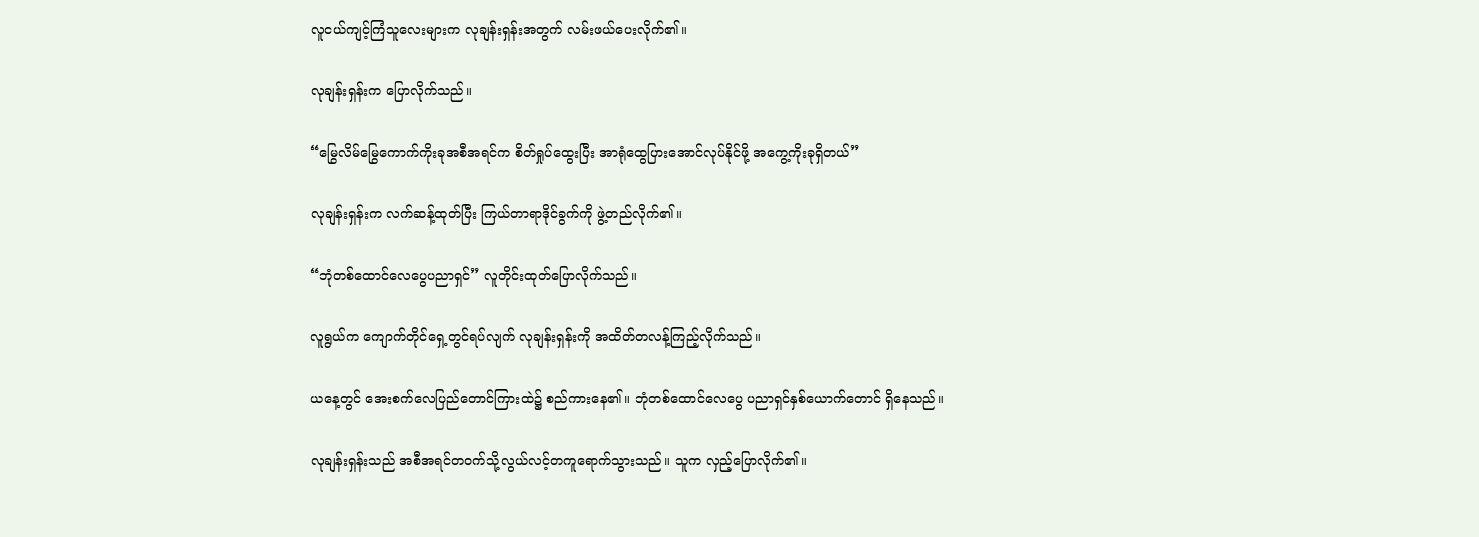လူငယ်ကျင့်ကြံသူလေးများက လုချန်းရှန်းအတွက် လမ်းဖယ်ပေးလိုက်၏။

လုချန်းရှန်းက ပြောလိုက်သည်။

“မြွေလိမ်မြွေကောက်ကိုးခုအစီအရင်က စိတ်ရှုပ်ထွေးပြီး အာရုံထွေပြားအောင်လုပ်နိုင်ဖို့ အကွေ့ကိုးခုရှိတယ်”

လုချန်းရှန်းက လက်ဆန့်ထုတ်ပြီး ကြယ်တာရာဒိုင်ခွက်ကို ဖွဲ့တည်လိုက်၏။

“ဘုံတစ်ထောင်လေပွေပညာရှင်” လူတိုင်းထုတ်ပြောလိုက်သည်။

လူရွယ်က ကျောက်တိုင်ရှေ့တွင်ရပ်လျက် လုချန်းရှန်းကို အထိတ်တလန့်ကြည့်လိုက်သည်။

ယနေ့တွင် အေးစက်လေပြည်တောင်ကြားထဲ၌ စည်ကားနေ၏။ ဘုံတစ်ထောင်လေပွေ ပညာရှင်နှစ်ယောက်တောင် ရှိနေသည်။

လုချန်းရှန်းသည် အစီအရင်တဝက်သို့လွယ်လင့်တကူရောက်သွားသည်။ သူက လှည့်ပြောလိုက်၏။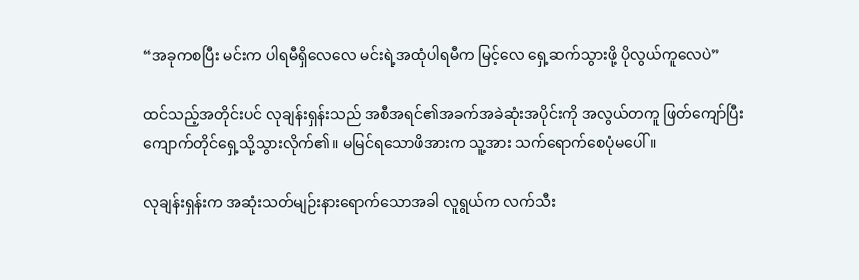“အခုကစပြီး မင်းက ပါရမီရှိလေလေ မင်းရဲ့အထုံပါရမီက မြင့်လေ ရှေ့ဆက်သွားဖို့ ပိုလွယ်ကူလေပဲ”

ထင်သည့်အတိုင်းပင် လုချန်းရှန်းသည် အစီအရင်၏အခက်အခဲဆုံးအပိုင်းကို အလွယ်တကူ ဖြတ်ကျော်ပြီး ကျောက်တိုင်ရှေ့သို့သွားလိုက်၏။ မမြင်ရသောဖိအားက သူ့အား သက်ရောက်စေပုံမပေါ်။

လုချန်းရှန်းက အဆုံးသတ်မျဉ်းနားရောက်သောအခါ လူရွယ်က လက်သီး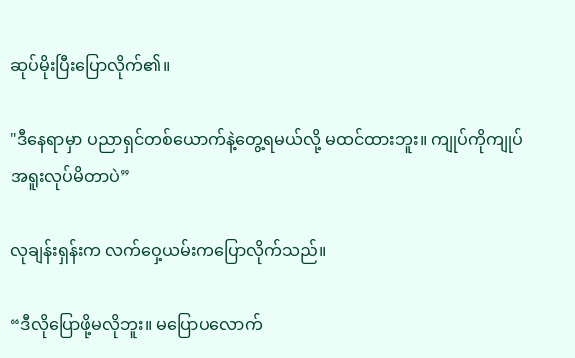ဆုပ်မိုးပြီးပြောလိုက်၏။

"ဒီနေရာမှာ ပညာရှင်တစ်ယောက်နဲ့တွေ့ရမယ်လို့ မထင်ထားဘူး။ ကျုပ်ကိုကျုပ်အရူးလုပ်မိတာပဲ”

လုချန်းရှန်းက လက်ဝှေ့ယမ်းကပြောလိုက်သည်။

“ဒီလိုပြောဖို့မလိုဘူး။ မပြောပလောက်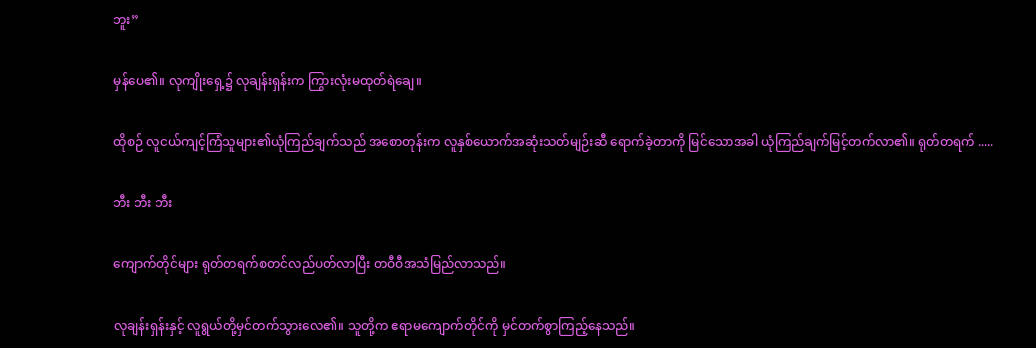ဘူး”

မှန်ပေ၏။ လုကျိုးရှေ့၌ လုချန်းရှန်းက ကြွားလုံးမထုတ်ရဲချေ။

ထိုစဉ် လူငယ်ကျင့်ကြံသူများ၏ယုံကြည်ချက်သည် အစောတုန်းက လူနှစ်ယောက်အဆုံးသတ်မျဉ်းဆီ ရောက်ခဲ့တာကို မြင်သောအခါ ယုံကြည်ချက်မြင့်တက်လာ၏။ ရုတ်တရက် .....

ဘီး ဘီး ဘီး

ကျောက်တိုင်များ ရုတ်တရက်စတင်လည်ပတ်လာပြီး တဝီဝီအသံမြည်လာသည်။

လုချန်းရှန်းနှင့် လူရွယ်တို့မှင်တက်သွားလေ၏။ သူတို့က ဧရာမကျောက်တိုင်ကို မှင်တက်စွာကြည့်နေသည်။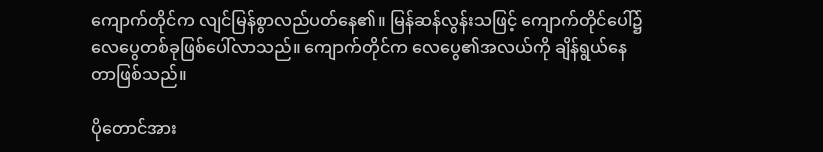ကျောက်တိုင်က လျင်မြန်စွာလည်ပတ်နေ၏။ မြန်ဆန်လွန်းသဖြင့် ကျောက်တိုင်ပေါ်၌ လေပွေတစ်ခုဖြစ်ပေါ်လာသည်။ ကျောက်တိုင်က လေပွေ၏အလယ်ကို ချိန်ရွယ်နေတာဖြစ်သည်။

ပိုတောင်အား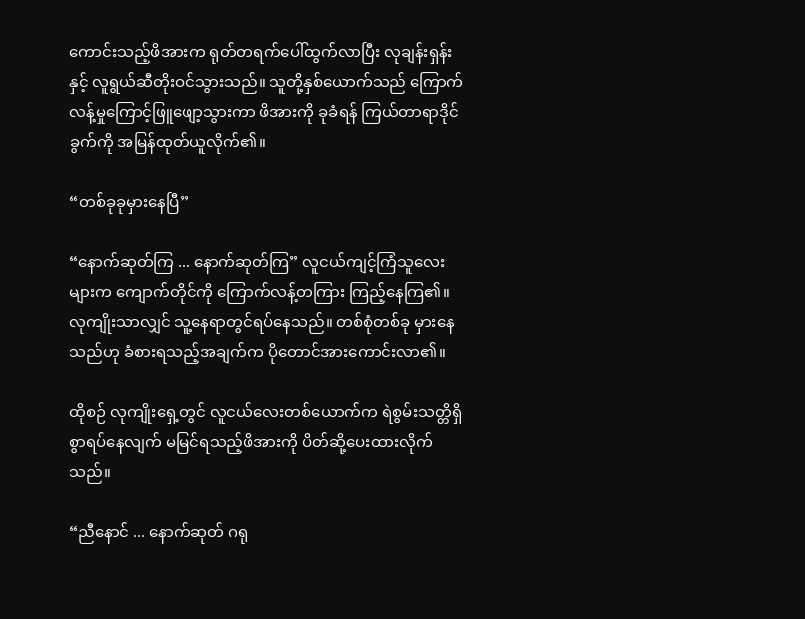ကောင်းသည့်ဖိအားက ရုတ်တရက်ပေါ်ထွက်လာပြီး လုချန်းရှန်းနှင့် လူရွယ်ဆီတိုးဝင်သွားသည်။ သူတို့နှစ်ယောက်သည် ကြောက်လန့်မှုကြောင့်ဖြူဖျော့သွားကာ ဖိအားကို ခုခံရန် ကြယ်တာရာဒိုင်ခွက်ကို အမြန်ထုတ်ယူလိုက်၏။

“တစ်ခုခုမှားနေပြီ”

“နောက်ဆုတ်ကြ ... နောက်ဆုတ်ကြ” လူငယ်ကျင့်ကြံသူလေးများက ကျောက်တိုင်ကို ကြောက်လန့်တကြား ကြည့်နေကြ၏။ လုကျိုးသာလျှင် သူ့နေရာတွင်ရပ်နေသည်။ တစ်စုံတစ်ခု မှားနေသည်ဟု ခံစားရသည့်အချက်က ပိုတောင်အားကောင်းလာ၏။

ထိုစဉ် လုကျိုးရှေ့တွင် လူငယ်လေးတစ်ယောက်က ရဲစွမ်းသတ္တိရှိစွာရပ်နေလျက် မမြင်ရသည့်ဖိအားကို ပိတ်ဆို့ပေးထားလိုက်သည်။

“ညီနောင် ... နောက်ဆုတ် ဂရု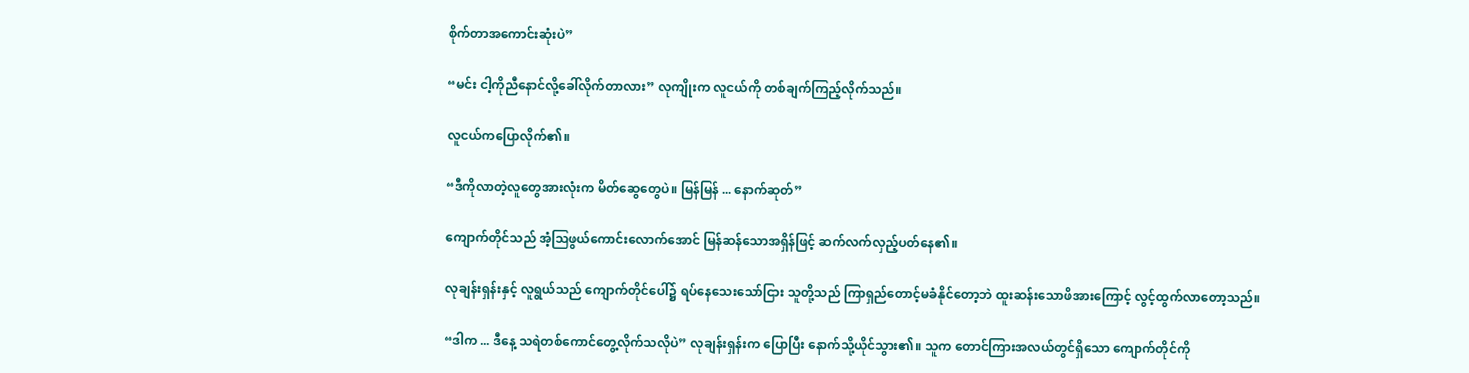စိုက်တာအကောင်းဆုံးပဲ”

“မင်း ငါ့ကိုညီနောင်လို့ခေါ်လိုက်တာလား” လုကျိုးက လူငယ်ကို တစ်ချက်ကြည့်လိုက်သည်။

လူငယ်ကပြောလိုက်၏။

“ဒီကိုလာတဲ့လူတွေအားလုံးက မိတ်ဆွေတွေပဲ။ မြန်မြန် ... နောက်ဆုတ်”

ကျောက်တိုင်သည် အံ့ဩဖွယ်ကောင်းလောက်အောင် မြန်ဆန်သောအရှိန်ဖြင့် ဆက်လက်လှည့်ပတ်နေ၏။

လုချန်းရှန်းနှင့် လူရွယ်သည် ကျောက်တိုင်ပေါ်၌ ရပ်နေသေးသော်ငြား သူတို့သည် ကြာရှည်တောင့်မခံနိုင်တော့ဘဲ ထူးဆန်းသောဖိအားကြောင့် လွင့်ထွက်လာတော့သည်။

“ဒါက ... ဒီနေ့ သရဲတစ်ကောင်တွေ့လိုက်သလိုပဲ” လုချန်းရှန်းက ပြောပြီး နောက်သို့ယိုင်သွား၏။ သူက တောင်ကြားအလယ်တွင်ရှိသော ကျောက်တိုင်ကို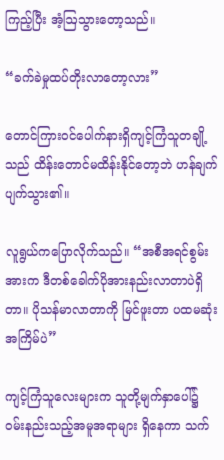ကြည့်ပြီး အံ့ဩသွားတော့သည်။

“ခက်ခဲမှုထပ်တိုးလာတော့လား”

တောင်ကြားဝင်ပေါက်နားရှိကျင့်ကြံသူတချို့သည် ထိန်းတောင်မထိန်းနိုင်တော့ဘဲ ဟန်ချက်ပျက်သွား၏။

လူရွယ်ကပြောလိုက်သည်။ “အစီအရင်စွမ်းအားက ဒီတစ်ခေါက်ပိုအားနည်းလာတာပဲရှိတာ။ ပိုသန်မာလာတာကို မြင်ဖူးတာ ပထမဆုံးအကြိမ်ပဲ”

ကျင့်ကြံသူလေးများက သူတို့မျက်နှာပေါ်၌ ဝမ်းနည်းသည့်အမူအရာများ ရှိနေကာ သက်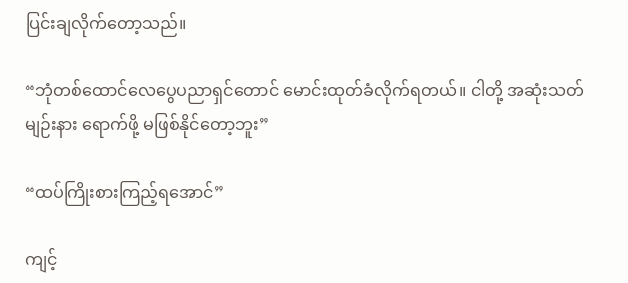ပြင်းချလိုက်တော့သည်။

“ဘုံတစ်ထောင်လေပွေပညာရှင်တောင် မောင်းထုတ်ခံလိုက်ရတယ်။ ငါတို့ အဆုံးသတ်မျဉ်းနား ရောက်ဖို့ မဖြစ်နိုင်တော့ဘူး”

“ထပ်ကြိုးစားကြည့်ရအောင်”

ကျင့်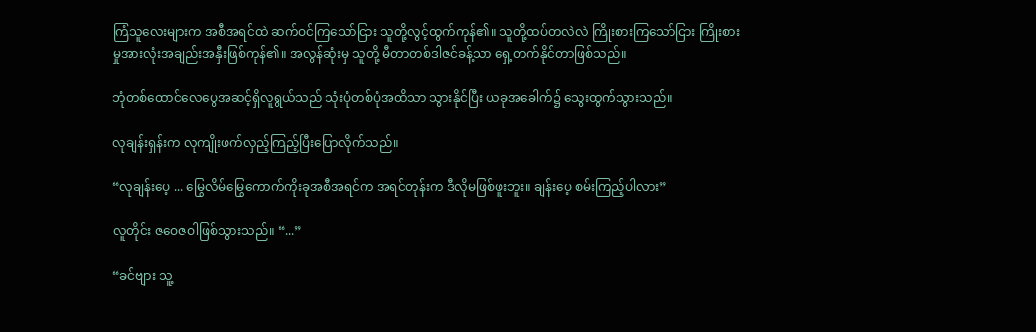ကြံသူလေးများက အစီအရင်ထဲ ဆက်ဝင်ကြသော်ငြား သူတို့လွင့်ထွက်ကုန်၏။ သူတို့ထပ်တလဲလဲ ကြိုးစားကြသော်ငြား ကြိုးစားမှုအားလုံးအချည်းအနှီးဖြစ်ကုန်၏။ အလွန်ဆုံးမှ သူတို့ မီတာတစ်ဒါဇင်ခန့်သာ ရှေ့တက်နိုင်တာဖြစ်သည်။

ဘုံတစ်ထောင်လေပွေအဆင့်ရှိလူရွယ်သည် သုံးပုံတစ်ပုံအထိသာ သွားနိုင်ပြီး ယခုအခေါက်၌ သွေးထွက်သွားသည်။

လုချန်းရှန်းက လုကျိုးဖက်လှည့်ကြည့်ပြီးပြောလိုက်သည်။

“လုချန်းပေ့ ... မြွေလိမ်မြွေကောက်ကိုးခုအစီအရင်က အရင်တုန်းက ဒီလိုမဖြစ်ဖူးဘူး။ ချန်းပေ့ စမ်းကြည့်ပါလား”

လူတိုင်း ဇဝေဇဝါဖြစ်သွားသည်။ “...”

“ခင်ဗျား သူ့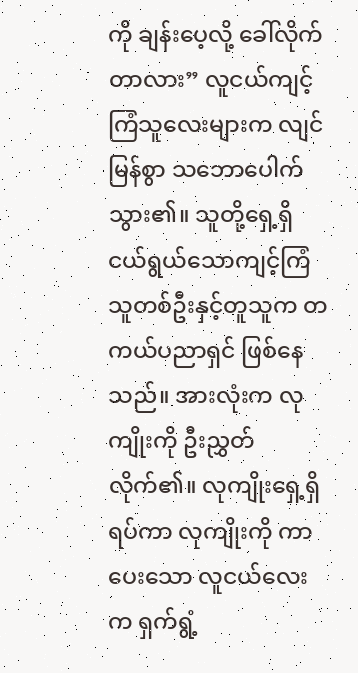ကို ချန်းပေ့လို့ ခေါ်လိုက်တာလား” လူငယ်ကျင့်ကြံသူလေးများက လျင်မြန်စွာ သဘောပေါက်သွား၏။ သူတို့ရှေ့ရှိ ငယ်ရွယ်သောကျင့်ကြံသူတစ်ဦးနှင့်တူသူက တကယ်ပညာရှင် ဖြစ်နေသည်။ အားလုံးက လုကျိုးကို ဦးညွှတ်လိုက်၏။ လုကျိုးရှေ့ရှိရပ်ကာ လုကျိုးကို ကာပေးသော လူငယ်လေးက ရှက်ရွံ့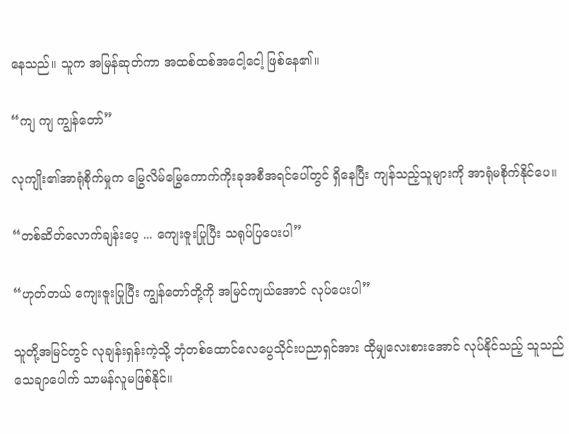နေသည်။ သူက အမြန်ဆုတ်ကာ အထစ်ထစ်အငေါ့ငေါ့ ဖြစ်နေ၏။

“ကျ ကျ ကျွန်တော်”

လုကျိုး၏အာရုံစိုက်မှုက မြွေလိမ်မြွေကောက်ကိုးခုအစီအရင်ပေါ်တွင် ရှိနေပြီး ကျန်သည့်သူများကို အာရုံမစိုက်နိုင်ပေ။

“တစ်ဆိတ်လောက်ချန်းပေ့ ... ကျေးဇူးပြုပြီး သရုပ်ပြပေးပါ”

“ဟုတ်တယ် ကျေးဇူးပြုပြီး ကျွန်တော်တို့ကို အမြင်ကျယ်အောင် လုပ်ပေးပါ”

သူတို့အမြင်တွင် လုချန်းရှန်းကဲ့သို့ ဘုံတစ်ထောင်လေပွေသိုင်းပညာရှင်အား ထိုမျှလေးစားအောင် လုပ်နိုင်သည့် သူသည် သေချာပေါက် သာမန်လူမဖြစ်နိုင်။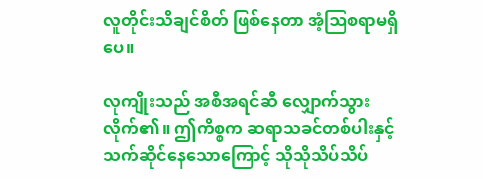လူတိုင်းသိချင်စိတ် ဖြစ်နေတာ အံ့ဩစရာမရှိပေ။

လုကျိုးသည် အစီအရင်ဆီ လျှောက်သွားလိုက်၏။ ဤကိစ္စက ဆရာသခင်တစ်ပါးနှင့် သက်ဆိုင်နေသောကြောင့် သိုသိုသိပ်သိပ်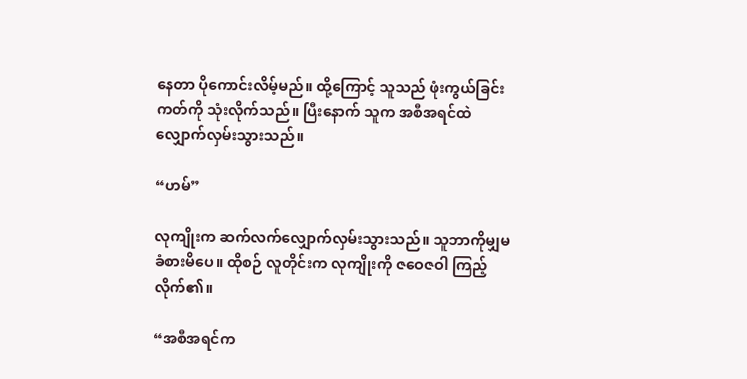နေတာ ပိုကောင်းလိမ့်မည်။ ထို့ကြောင့် သူသည် ဖုံးကွယ်ခြင်းကတ်ကို သုံးလိုက်သည်။ ပြီးနောက် သူက အစီအရင်ထဲ လျှောက်လှမ်းသွားသည်။

“ဟမ်”

လုကျိုးက ဆက်လက်လျှောက်လှမ်းသွားသည်။ သူဘာကိုမျှမခံစားမိပေ။ ထိုစဉ် လူတိုင်းက လုကျိုးကို ဇဝေဇဝါ ကြည့်လိုက်၏။

“အစီအရင်က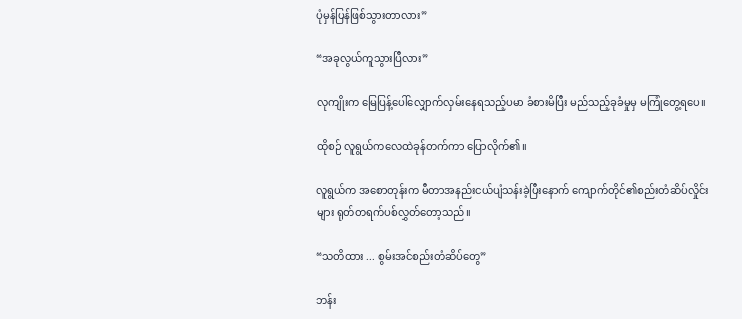ပုံမှန်ပြန်ဖြစ်သွားတာလား”

“အခုလွယ်ကူသွားပြီလား”

လုကျိုးက မြေပြန့်ပေါ်လျှောက်လှမ်းနေရသည့်ပမာ ခံစားမိပြီး မည်သည့်ခုခံမှုမှ မကြုံတွေ့ရပေ။

ထိုစဉ် လူရွယ်ကလေထဲခုန်တက်ကာ ပြောလိုက်၏။

လူရွယ်က အစောတုန်းက မီတာအနည်းငယ်ပျံသန်းခဲ့ပြီးနောက် ကျောက်တိုင်၏စည်းတံဆိပ်လှိုင်းများ ရုတ်တရက်ပစ်လွှတ်တော့သည်။

“သတိထား ... စွမ်းအင်စည်းတံဆိပ်တွေ”

ဘန်း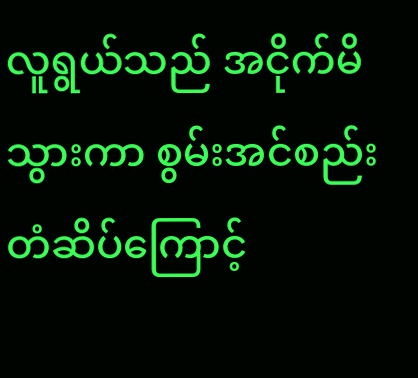လူရွယ်သည် အငိုက်မိသွားကာ စွမ်းအင်စည်းတံဆိပ်ကြောင့်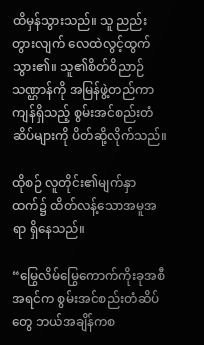ထိမှန်သွားသည်။ သူ ညည်းတွားလျက် လေထဲလွင့်ထွက်သွား၏။ သူ၏စိတ်ဝိညာဉ်သဏ္ဌာန်ကို အမြန်ဖွဲ့တည်ကာ ကျန်ရှိသည့် စွမ်းအင်စည်းတံဆိပ်များကို ပိတ်ဆို့လိုက်သည်။

ထိုစဉ် လူတိုင်း၏မျက်နှာထက်၌ ထိတ်လန့်သောအမူအရာ ရှိနေသည်။

“မြွေလိမ်မြွေကောက်ကိုးခုအစီအရင်က စွမ်းအင်စည်းတံဆိပ်တွေ ဘယ်အချိန်ကစ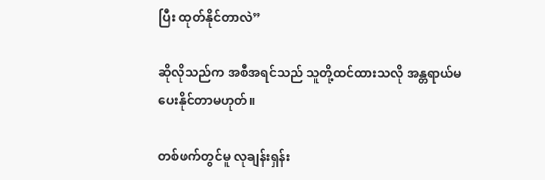ပြီး ထုတ်နိုင်တာလဲ”

ဆိုလိုသည်က အစီအရင်သည် သူတို့ထင်ထားသလို အန္တရာယ်မပေးနိုင်တာမဟုတ်။

တစ်ဖက်တွင်မူ လုချန်းရှန်း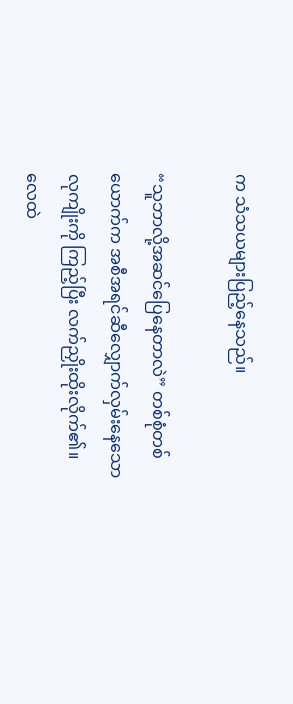က သံသယများပြည့်နေသည်။

“သူဘာလို့အဆင်ပြေနေတာလဲ” တစ်စုံတစ်ယောက်က အစီအရင်ဆီလျှောက်လှမ်းနေသော လုကျိုးကို ကြည့်ပြီး လက်ညှိုးထိုးလိုက်၏။ လေထဲ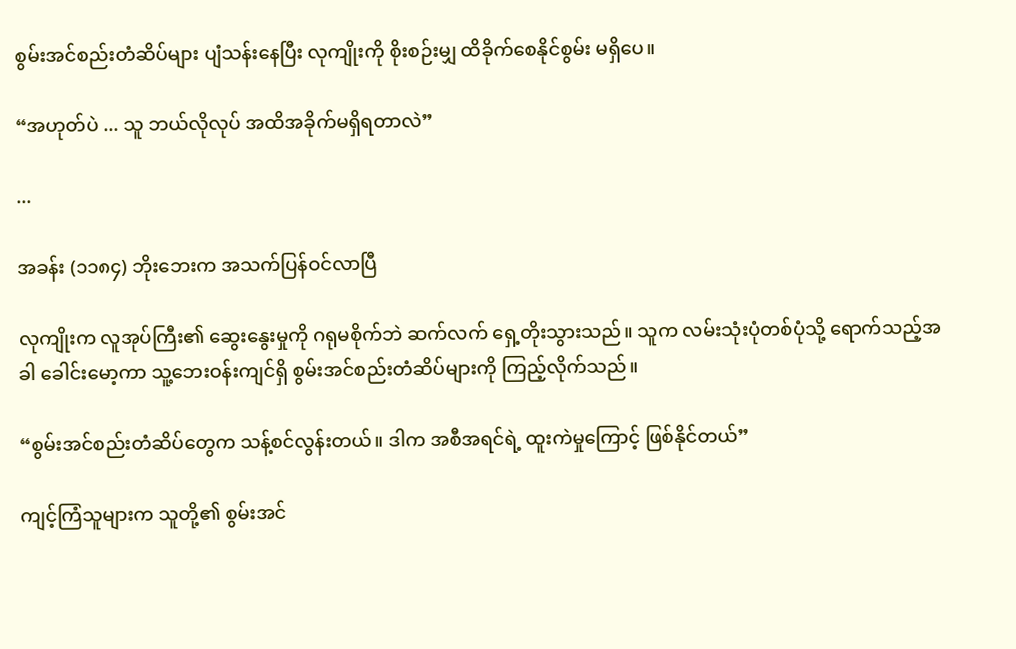စွမ်းအင်စည်းတံဆိပ်များ ပျံသန်းနေပြီး လုကျိုးကို စိုးစဉ်းမျှ ထိခိုက်စေနိုင်စွမ်း မရှိပေ။

“အဟုတ်ပဲ ... သူ ဘယ်လိုလုပ် အထိအခိုက်မရှိရတာလဲ”

...

အခန်း (၁၁၈၄) ဘိုးဘေးက အသက်ပြန်ဝင်လာပြီ

လုကျိုးက လူအုပ်ကြီး၏ ဆွေးနွေးမှုကို ဂရုမစိုက်ဘဲ ဆက်လက် ရှေ့တိုးသွားသည်။ သူက လမ်းသုံးပုံတစ်ပုံသို့ ရောက်သည့်အခါ ခေါင်းမော့ကာ သူ့ဘေးဝန်းကျင်ရှိ စွမ်းအင်စည်းတံဆိပ်များကို ကြည့်လိုက်သည်။

“စွမ်းအင်စည်းတံဆိပ်တွေက သန့်စင်လွန်းတယ်။ ဒါက အစီအရင်ရဲ့ ထူးကဲမှုကြောင့် ဖြစ်နိုင်တယ်”

ကျင့်ကြံသူများက သူတို့၏ စွမ်းအင်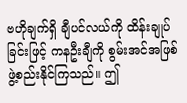ဗဟိုချက်ရှိ ချီပင်လယ်ကို ထိန်းချုပ်ခြင်းဖြင့် ကနဦးချီကို စွမ်းအင်အဖြစ် ဖွဲ့စည်းနိုင်ကြသည်။ ဤ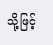သို့ဖြင့်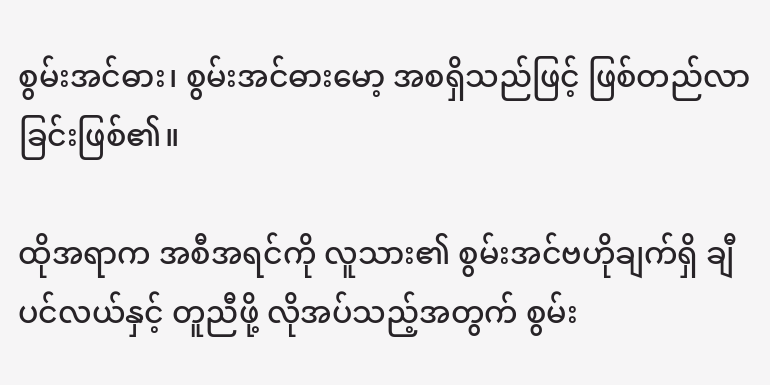စွမ်းအင်ဓား၊ စွမ်းအင်ဓားမော့ အစရှိသည်ဖြင့် ဖြစ်တည်လာခြင်းဖြစ်၏။

ထိုအရာက အစီအရင်ကို လူသား၏ စွမ်းအင်ဗဟိုချက်ရှိ ချီပင်လယ်နှင့် တူညီဖို့ လိုအပ်သည့်အတွက် စွမ်း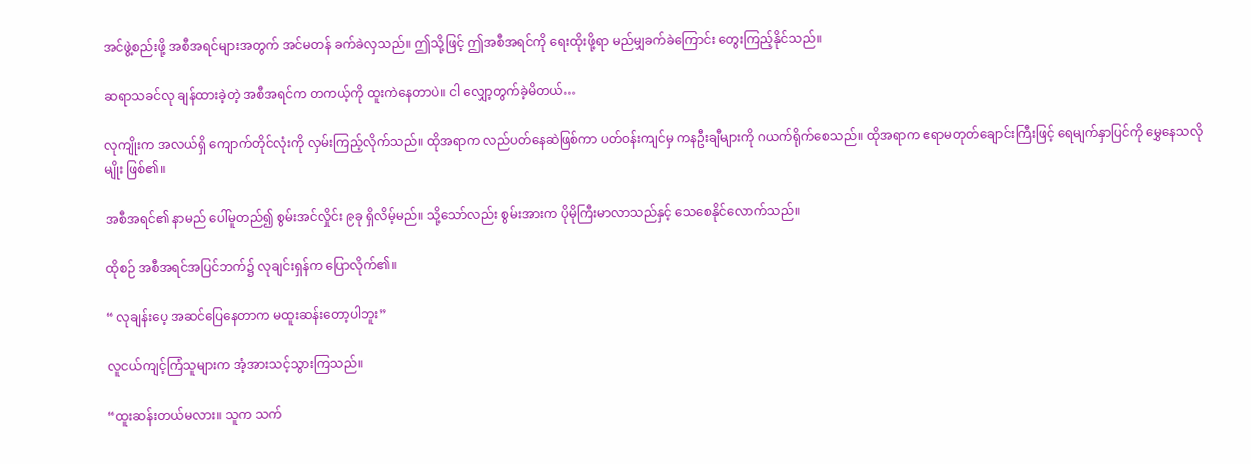အင်ဖွဲ့စည်းဖို့ အစီအရင်များအတွက် အင်မတန် ခက်ခဲလှသည်။ ဤသို့ဖြင့် ဤအစီအရင်ကို ရေးထိုးဖို့ရာ မည်မျှခက်ခဲကြောင်း တွေးကြည့်နိုင်သည်။

ဆရာသခင်လု ချန်ထားခဲ့တဲ့ အစီအရင်က တကယ့်ကို ထူးကဲနေတာပဲ။ ငါ လျှော့တွက်ခဲ့မိတယ်…

လုကျိုးက အလယ်ရှိ ကျောက်တိုင်လုံးကို လှမ်းကြည့်လိုက်သည်။ ထိုအရာက လည်ပတ်နေဆဲဖြစ်ကာ ပတ်ဝန်းကျင်မှ ကနဦးချီများကို ဂယက်ရိုက်စေသည်။ ထိုအရာက ဧရာမတုတ်ချောင်းကြီးဖြင့် ရေမျက်နှာပြင်ကို မွှေနေသလိုမျိုး ဖြစ်၏။

အစီအရင်၏ နာမည် ပေါ်မူတည်၍ စွမ်းအင်လှိုင်း ၉ခု ရှိလိမ့်မည်။ သို့သော်လည်း စွမ်းအားက ပိုမိုကြီးမာလာသည်နှင့် သေစေနိုင်လောက်သည်။

ထိုစဉ် အစီအရင်အပြင်ဘက်၌ လုချင်းရှန်က ပြောလိုက်၏။

“ လုချန်းပေ့ အဆင်ပြေနေတာက မထူးဆန်းတော့ပါဘူး”

လူငယ်ကျင့်ကြံသူများက အံ့အားသင့်သွားကြသည်။

“ထူးဆန်းတယ်မလား။ သူက သက်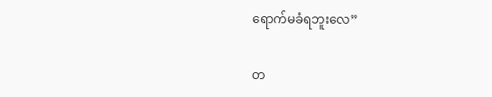ရောက်မခံရဘူးလေ”

တ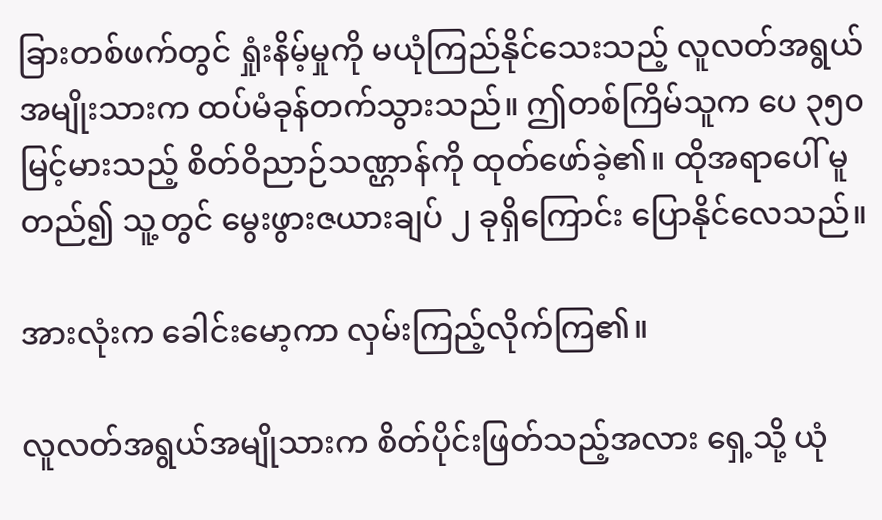ခြားတစ်ဖက်တွင် ရှုံးနိမ့်မှုကို မယုံကြည်နိုင်သေးသည့် လူလတ်အရွယ်အမျိုးသားက ထပ်မံခုန်တက်သွားသည်။ ဤတစ်ကြိမ်သူက ပေ ၃၅၀ မြင့်မားသည့် စိတ်ဝိညာဉ်သဏ္ဌာန်ကို ထုတ်ဖော်ခဲ့၏။ ထိုအရာပေါ် မူတည်၍ သူ့တွင် မွေးဖွားဇယားချပ် ၂ ခုရှိကြောင်း ပြောနိုင်လေသည်။

အားလုံးက ခေါင်းမော့ကာ လှမ်းကြည့်လိုက်ကြ၏။

လူလတ်အရွယ်အမျိုသားက စိတ်ပိုင်းဖြတ်သည့်အလား ရှေ့သို့ ယုံ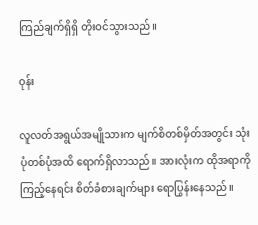ကြည်ချက်ရှိရှိ တိုးဝင်သွားသည်။

ဝုန်း

လူလတ်အရွယ်အမျိုသားက မျက်စိတစ်မှိတ်အတွင်း သုံးပုံတစ်ပုံအထိ ရောက်ရှိလာသည်။ အားလုံးက ထိုအရာကိုကြည့်နေရင်း စိတ်ခံစားချက်များ ရောပြွန်းနေသည်။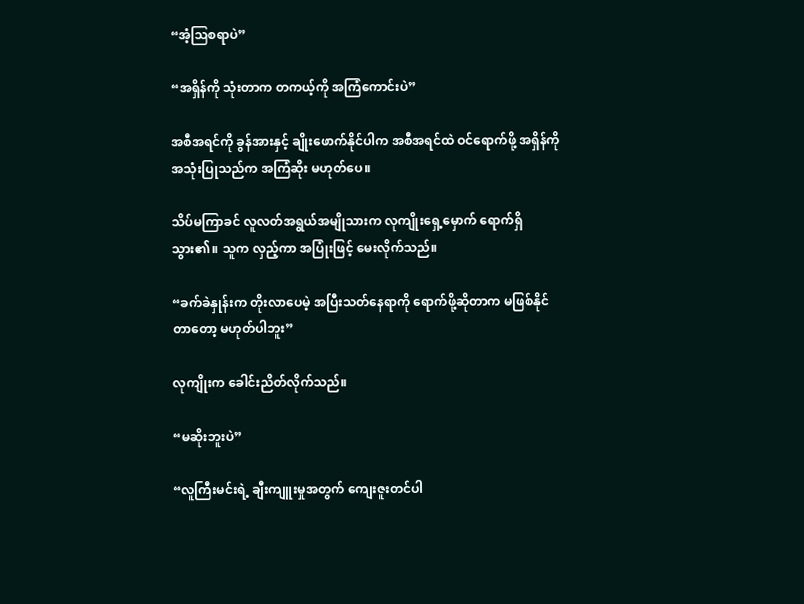“အံ့ဩစရာပဲ”

“အရှိန်ကို သုံးတာက တကယ့်ကို အကြံကောင်းပဲ”

အစီအရင်ကို ခွန်အားနှင့် ချိုးဖောက်နိုင်ပါက အစီအရင်ထဲ ဝင်ရောက်ဖို့ အရှိန်ကို အသုံးပြုသည်က အကြံဆိုး မဟုတ်ပေ။

သိပ်မကြာခင် လူလတ်အရွယ်အမျိုသားက လုကျိုးရှေ့မှောက် ရောက်ရှိသွား၏။ သူက လှည့်ကာ အပြုံးဖြင့် မေးလိုက်သည်။

“ခက်ခဲနှုန်းက တိုးလာပေမဲ့ အပြီးသတ်နေရာကို ရောက်ဖို့ဆိုတာက မဖြစ်နိုင်တာတော့ မဟုတ်ပါဘူး”

လုကျိုးက ခေါင်းညိတ်လိုက်သည်။

“မဆိုးဘူးပဲ”

“လူကြီးမင်းရဲ့ ချီးကျူးမှုအတွက် ကျေးဇူးတင်ပါ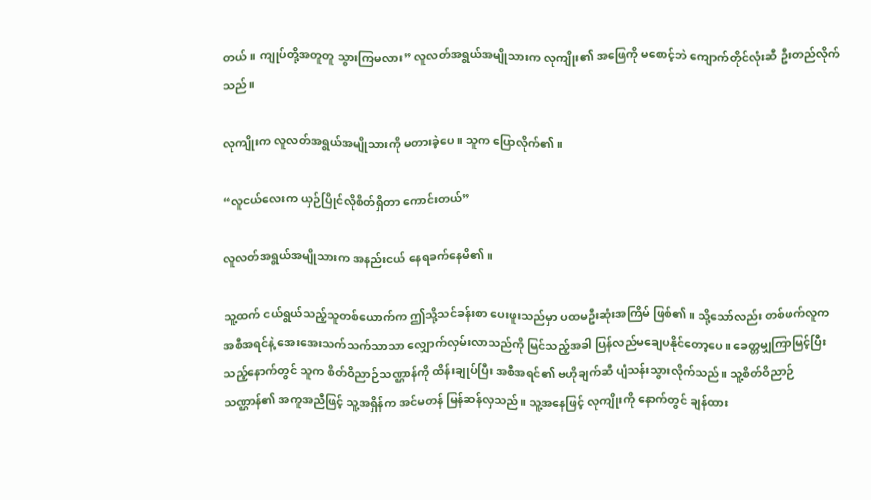တယ်။ ကျုပ်တို့အတူတူ သွားကြမလား” လူလတ်အရွယ်အမျိုသားက လုကျိုး၏ အဖြေကို မစောင့်ဘဲ ကျောက်တိုင်လုံးဆီ ဦးတည်လိုက်သည်။

လုကျိုးက လူလတ်အရွယ်အမျိုသားကို မတားခဲ့ပေ။ သူက ပြောလိုက်၏။

“လူငယ်လေးက ယှဉ်ပြိုင်လိုစိတ်ရှိတာ ကောင်းတယ်”

လူလတ်အရွယ်အမျိုသားက အနည်းငယ် နေရခက်နေမိ၏။

သူ့ထက် ငယ်ရွယ်သည့်သူတစ်ယောက်က ဤသို့သင်ခန်းစာ ပေးဖူးသည်မှာ ပထမဦးဆုံးအကြိမ် ဖြစ်၏။ သို့သော်လည်း တစ်ဖက်လူက အစီအရင်နဲ့ အေးအေးသက်သက်သာသာ လျှောက်လှမ်းလာသည်ကို မြင်သည့်အခါ ပြန်လည်မချေပနိုင်တော့ပေ။ ခေတ္တမျှကြာမြင့်ပြီးသည့်နောက်တွင် သူက စိတ်ဝိညာဉ်သဏ္ဌာန်ကို ထိန်းချုပ်ပြီး အစီအရင်၏ ဗဟိုချက်ဆီ ပျံသန်းသွားလိုက်သည်။ သူ့စိတ်ဝိညာဉ်သဏ္ဌာန်၏ အကူအညီဖြင့် သူ့အရှိန်က အင်မတန် မြန်ဆန်လှသည်။ သူ့အနေဖြင့် လုကျိုးကို နောက်တွင် ချန်ထား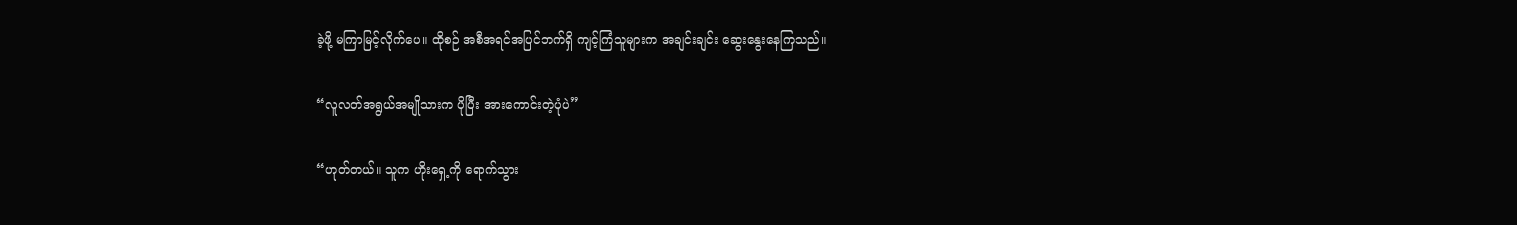ခဲ့ဖို့ မကြာမြင့်လိုက်ပေ။ ထိုစဉ် အစီအရင်အပြင်ဘက်ရှိ ကျင့်ကြံသူများက အချင်းချင်း ဆွေးနွေးနေကြသည်။

“လူလတ်အရွယ်အမျိုသားက ပိုပြီး အားကောင်းတဲ့ပုံပဲ”

“ဟုတ်တယ်။ သူက ဟိုးရှေ့ကို ရောက်သွား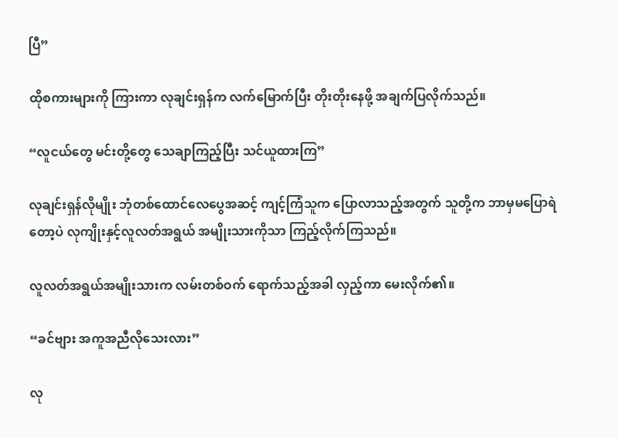ပြီ”

ထိုစကားများကို ကြားကာ လုချင်းရှန်က လက်မြောက်ပြီး တိုးတိုးနေဖို့ အချက်ပြလိုက်သည်။

“လူငယ်တွေ မင်းတို့တွေ သေချာကြည့်ပြီး သင်ယူထားကြ”

လုချင်းရှန်လိုမျိုး ဘုံတစ်ထောင်လေပွေအဆင့် ကျင့်ကြံသူက ပြောလာသည့်အတွက် သူတို့က ဘာမှမပြောရဲတော့ပဲ လုကျိုးနှင့်လူလတ်အရွယ် အမျိုးသားကိုသာ ကြည့်လိုက်ကြသည်။

လူလတ်အရွယ်အမျိုးသားက လမ်းတစ်ဝက် ရောက်သည့်အခါ လှည့်ကာ မေးလိုက်၏။

“ခင်ဗျား အကူအညီလိုသေးလား”

လု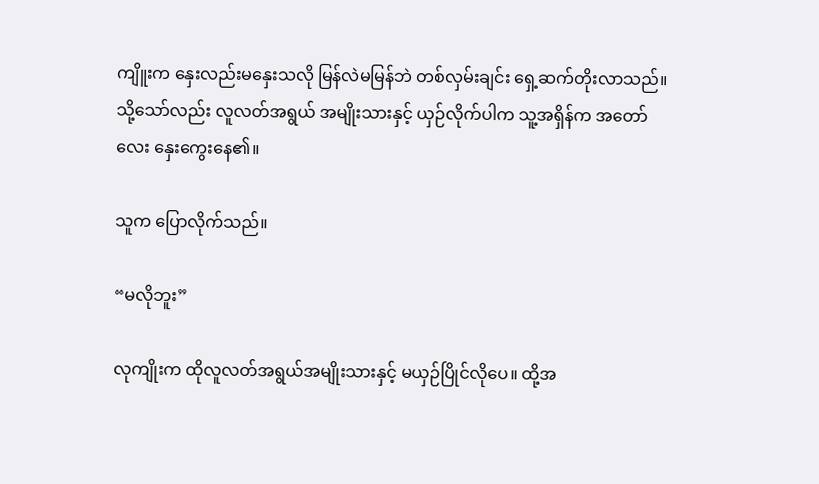ကျိူးက နှေးလည်းမနှေးသလို မြန်လဲမမြန်ဘဲ တစ်လှမ်းချင်း ရှေ့ဆက်တိုးလာသည်။ သို့သော်လည်း လူလတ်အရွယ် အမျိုးသားနှင့် ယှဉ်လိုက်ပါက သူ့အရှိန်က အတော်လေး နှေးကွေးနေ၏။

သူက ပြောလိုက်သည်။

“မလိုဘူး”

လုကျိုးက ထိုလူလတ်အရွယ်အမျိုးသားနှင့် မယှဉ်ပြိုင်လိုပေ။ ထို့အ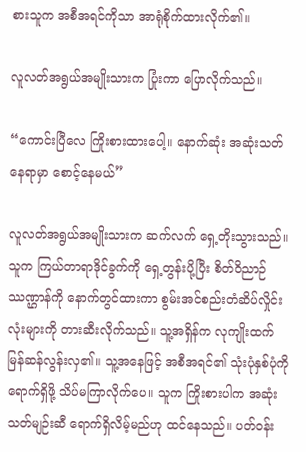စားသူက အစီအရင်ကိုသာ အာရုံစိုက်ထားလိုက်၏။

လူလတ်အရွယ်အမျိုးသားက ပြုံးကာ ပြောလိုက်သည်။

“ကောင်းပြီလေ ကြိုးစားထားပေါ့။ နောက်ဆုံး အဆုံးသတ်နေရာမှာ စောင့်နေမယ်”

လူလတ်အရွယ်အမျိုးသားက ဆက်လက် ရှေ့တိုးသွားသည်။ သူက ကြယ်တာရာဒိုင်ခွက်ကို ရှေ့တွန်းပို့ပြီး စိတ်ဝိညာဉ်ဿဏ္ဌာန်ကို နောက်တွင်ထားကာ စွမ်းအင်စည်းတံဆိပ်လှိုင်းလုံးများကို တားဆီးလိုက်သည်။ သူ့အရှိန်က လုကျိုးထက် မြန်ဆန်လွန်းလှ၏။ သူ့အနေဖြင့် အစီအရင်၏ သုံးပုံနှစ်ပုံကို ရောက်ရှိဖို့ သိပ်မကြာလိုက်ပေ။ သူက ကြိုးစားပါက အဆုံးသတ်မျဉ်းဆီ ရောက်ရှိလိမ့်မည်ဟု ထင်နေသည်။ ပတ်ဝန်း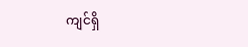ကျင်ရှိ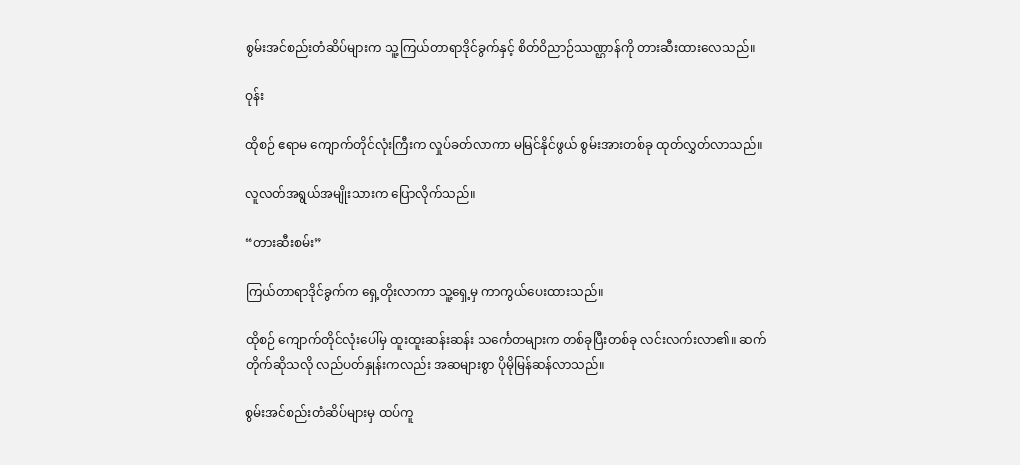စွမ်းအင်စည်းတံဆိပ်များက သူ့ကြယ်တာရာဒိုင်ခွက်နှင့် စိတ်ဝိညာဉ်ဿဏ္ဌာန်ကို တားဆီးထားလေသည်။

ဝုန်း

ထိုစဉ် ဧရာမ ကျောက်တိုင်လုံးကြီးက လှုပ်ခတ်လာကာ မမြင်နိုင်ဖွယ် စွမ်းအားတစ်ခု ထုတ်လွှတ်လာသည်။

လူလတ်အရွယ်အမျိုးသားက ပြောလိုက်သည်။

“တားဆီးစမ်း”

ကြယ်တာရာဒိုင်ခွက်က ရှေ့တိုးလာကာ သူ့ရှေ့မှ ကာကွယ်ပေးထားသည်။

ထိုစဉ် ကျောက်တိုင်လုံးပေါ်မှ ထူးထူးဆန်းဆန်း သင်္ကေတများက တစ်ခုပြီးတစ်ခု လင်းလက်းလာ၏။ ဆက်တိုက်ဆိုသလို လည်ပတ်နှုန်းကလည်း အဆများစွာ ပိုမိုမြန်ဆန်လာသည်။

စွမ်းအင်စည်းတံဆိပ်များမှ ထပ်ကူ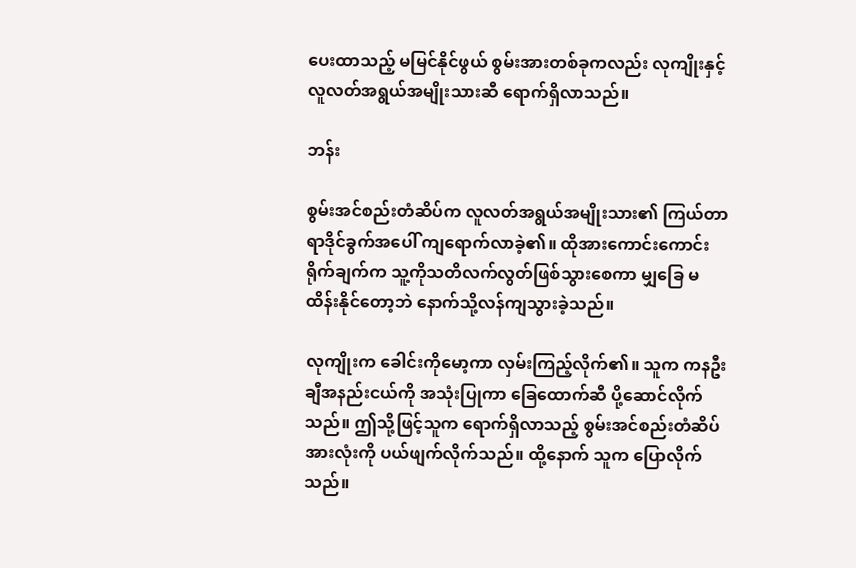ပေးထာသည့် မမြင်နိုင်ဖွယ် စွမ်းအားတစ်ခုကလည်း လုကျိုးနှင့် လူလတ်အရွယ်အမျိုးသားဆီ ရောက်ရှိလာသည်။

ဘန်း

စွမ်းအင်စည်းတံဆိပ်က လူလတ်အရွယ်အမျိုးသား၏ ကြယ်တာရာဒိုင်ခွက်အပေါ် ကျရောက်လာခဲ့၏။ ထိုအားကောင်းကောင်း ရိုက်ချက်က သူ့ကိုသတိလက်လွတ်ဖြစ်သွားစေကာ မျှခြေ မထိန်းနိုင်တော့ဘဲ နောက်သို့လန်ကျသွားခဲ့သည်။

လုကျိုးက ခေါင်းကိုမော့ကာ လှမ်းကြည့်လိုက်၏။ သူက ကနဦးချီအနည်းငယ်ကို အသုံးပြုကာ ခြေထောက်ဆီ ပို့ဆောင်လိုက်သည်။ ဤသို့ဖြင့်သူက ရောက်ရှိလာသည့် စွမ်းအင်စည်းတံဆိပ်အားလုံးကို ပယ်ဖျက်လိုက်သည်။ ထို့နောက် သူက ပြောလိုက်သည်။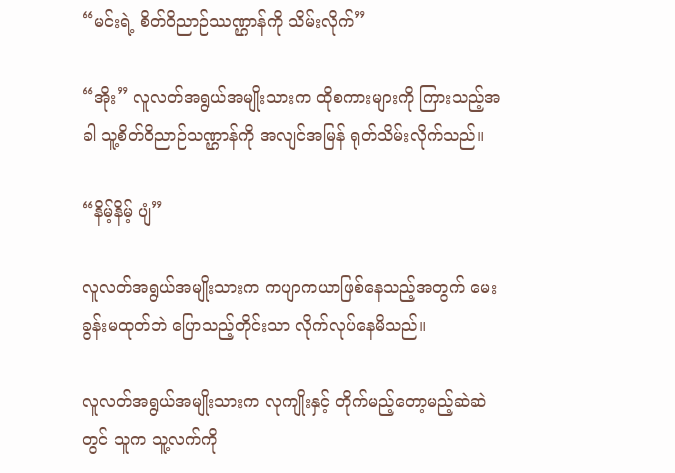“မင်းရဲ့ စိတ်ဝိညာဉ်ဿဏ္ဌာန်ကို သိမ်းလိုက်”

“အိုး” လူလတ်အရွယ်အမျိုးသားက ထိုစကားများကို ကြားသည့်အခါ သူ့စိတ်ဝိညာဉ်သဏ္ဌာန်ကို အလျင်အမြန် ရုတ်သိမ်းလိုက်သည်။

“နိမ့်နိမ့် ပျံ”

လူလတ်အရွယ်အမျိုးသားက ကပျာကယာဖြစ်နေသည့်အတွက် မေးခွန်းမထုတ်ဘဲ ပြောသည့်တိုင်းသာ လိုက်လုပ်နေမိသည်။

လူလတ်အရွယ်အမျိုးသားက လုကျိုးနှင့် တိုက်မည့်တော့မည့်ဆဲဆဲတွင် သူက သူ့လက်ကို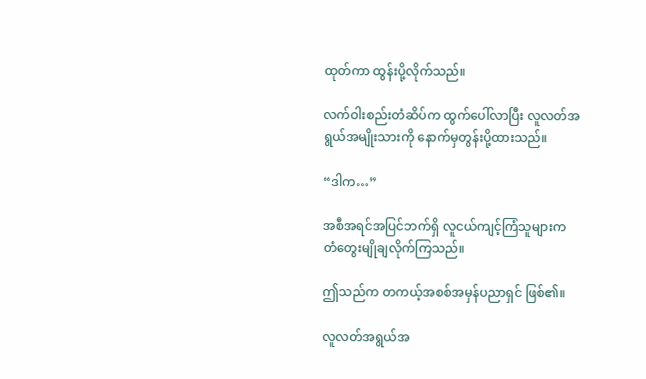ထုတ်ကာ ထွန်းပို့လိုက်သည်။

လက်ဝါးစည်းတံဆိပ်က ထွက်ပေါ်လာပြီး လူလတ်အရွယ်အမျိုးသားကို နောက်မှတွန်းပို့ထားသည်။

“ဒါက…”

အစီအရင်အပြင်ဘက်ရှိ လူငယ်ကျင့်ကြံသူများက တံတွေးမျိုချလိုက်ကြသည်။

ဤသည်က တကယ့်အစစ်အမှန်ပညာရှင် ဖြစ်၏။

လူလတ်အရွယ်အ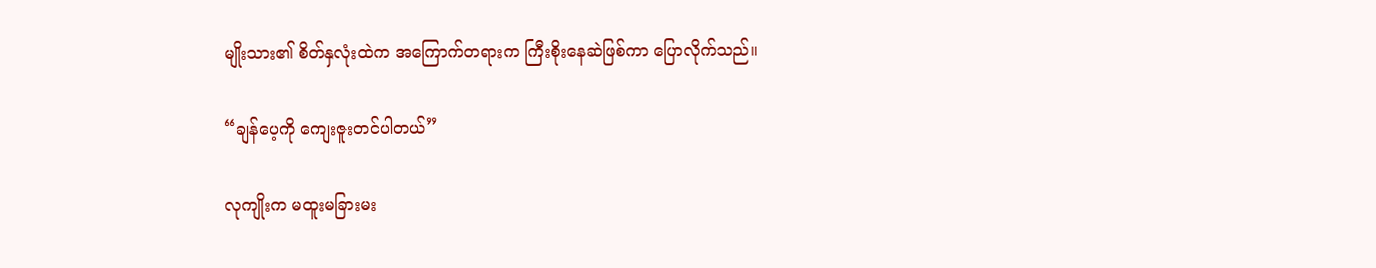မျိုးသား၏ စိတ်နှလုံးထဲက အကြောက်တရားက ကြီးစိုးနေဆဲဖြစ်ကာ ပြောလိုက်သည်။

“ချန်ပေ့ကို ကျေးဇူးတင်ပါတယ်”

လုကျိုးက မထူးမခြားမး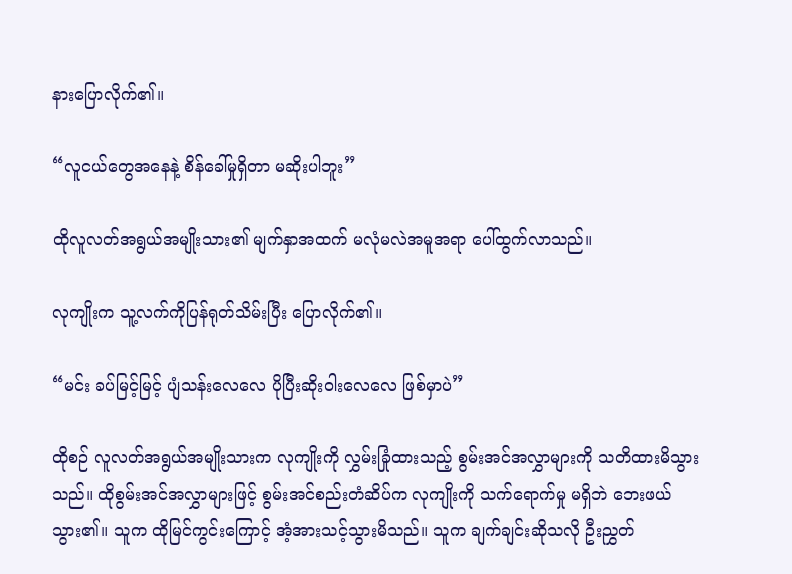နားပြောလိုက်၏။

“လူငယ်တွေအနေနဲ့ စိန်ခေါ်မှုရှိတာ မဆိုးပါဘူး”

ထိုလူလတ်အရွယ်အမျိုးသား၏ မျက်နှာအထက် မလုံမလဲအမူအရာ ပေါ်ထွက်လာသည်။

လုကျိုးက သူ့လက်ကိုပြန်ရုတ်သိမ်းပြီး ပြောလိုက်၏။

“မင်း ခပ်မြင့်မြင့် ပျံသန်းလေလေ ပိုပြီးဆိုးဝါးလေလေ ဖြစ်မှာပဲ”

ထိုစဉ် လူလတ်အရွယ်အမျိုးသားက လုကျိုးကို လွှမ်းခြုံထားသည့် စွမ်းအင်အလွှာများကို သတိထားမိသွားသည်။ ထိုစွမ်းအင်အလွှာများဖြင့် စွမ်းအင်စည်းတံဆိပ်က လုကျိုးကို သက်ရောက်မှု မရှိဘဲ ဘေးဖယ်သွား၏။ သူက ထိုမြင်ကွင်းကြောင့် အံ့အားသင့်သွားမိသည်။ သူက ချက်ချင်းဆိုသလို ဦးညွှတ်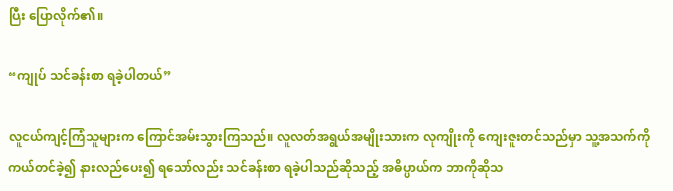ပြီး ပြောလိုက်၏။

“ကျုပ် သင်ခန်းစာ ရခဲ့ပါတယ်”

လူငယ်ကျင့်ကြံသူများက ကြောင်အမ်းသွားကြသည်။ လူလတ်အရွယ်အမျိုးသားက လုကျိုးကို ကျေးဇူးတင်သည်မှာ သူ့အသက်ကို ကယ်တင်ခဲ့၍ နားလည်ပေး၍ ရသော်လည်း သင်ခန်းစာ ရခဲ့ပါသည်ဆိုသည့် အဓိပ္ပာယ်က ဘာကိုဆိုသ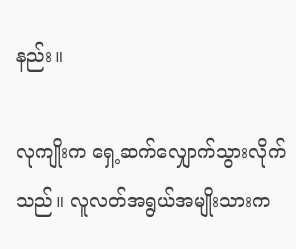နည်း။

လုကျိုးက ရှေ့ဆက်လျှောက်သွားလိုက်သည်။ လူလတ်အရွယ်အမျိုးသားက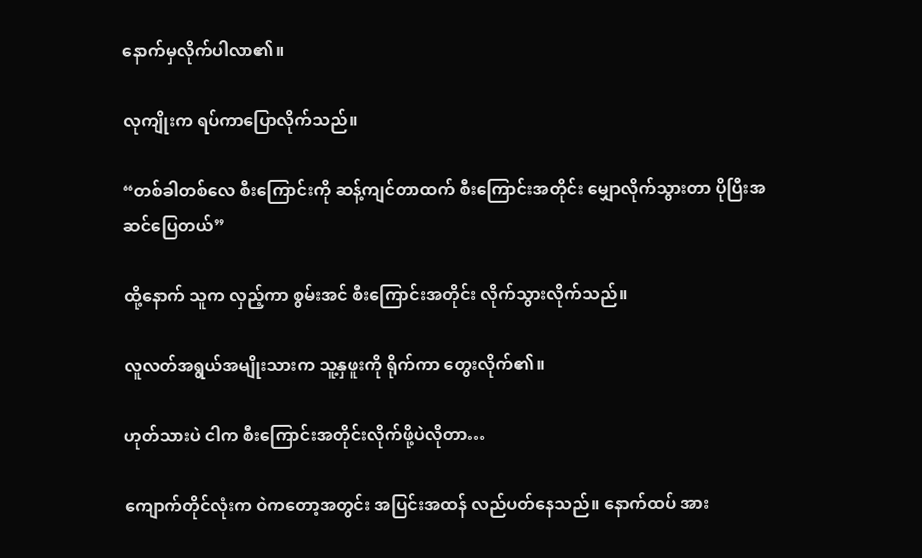နောက်မှလိုက်ပါလာ၏။

လုကျိုးက ရပ်ကာပြောလိုက်သည်။

“တစ်ခါတစ်လေ စီးကြောင်းကို ဆန့်ကျင်တာထက် စီးကြောင်းအတိုင်း မျှောလိုက်သွားတာ ပိုပြီးအဆင်ပြေတယ်”

ထို့နောက် သူက လှည့်ကာ စွမ်းအင် စီးကြောင်းအတိုင်း လိုက်သွားလိုက်သည်။

လူလတ်အရွယ်အမျိုးသားက သူ့နှဖူးကို ရိုက်ကာ တွေးလိုက်၏။

ဟုတ်သားပဲ ငါက စီးကြောင်းအတိုင်းလိုက်ဖို့ပဲလိုတာ…

ကျောက်တိုင်လုံးက ဝဲကတော့အတွင်း အပြင်းအထန် လည်ပတ်နေသည်။ နောက်ထပ် အား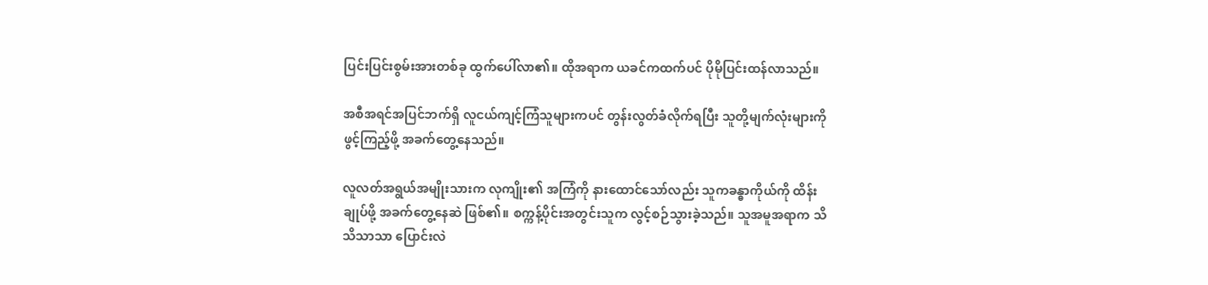ပြင်းပြင်းစွမ်းအားတစ်ခု ထွက်ပေါ်လာ၏။ ထိုအရာက ယခင်ကထက်ပင် ပိုမိုပြင်းထန်လာသည်။

အစီအရင်အပြင်ဘက်ရှိ လူငယ်ကျင့်ကြံသူများကပင် တွန်းလွတ်ခံလိုက်ရပြီး သူတို့မျက်လုံးများကို ဖွင့်ကြည့်ဖို့ အခက်တွေ့နေသည်။

လူလတ်အရွယ်အမျိုးသားက လုကျိုး၏ အကြံကို နားထောင်သော်လည်း သူကခန္ဓာကိုယ်ကို ထိန်းချုပ်ဖို့ အခက်တွေ့နေဆဲ ဖြစ်၏။ စက္ကန့်ပိုင်းအတွင်းသူက လွင့်စဉ်သွားခဲ့သည်။ သူအမူအရာက သိသိသာသာ ပြောင်းလဲ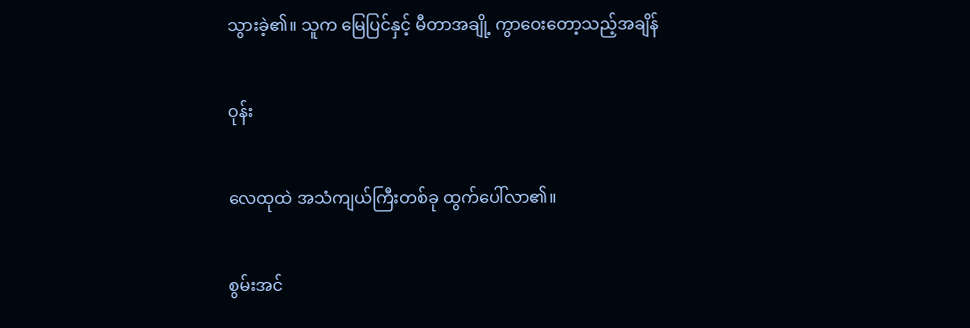သွားခဲ့၏။ သူက မြေပြင်နှင့် မီတာအချို့ ကွာဝေးတော့သည့်အချိန်

ဝုန်း

လေထုထဲ အသံကျယ်ကြီးတစ်ခု ထွက်ပေါ်လာ၏။

စွမ်းအင်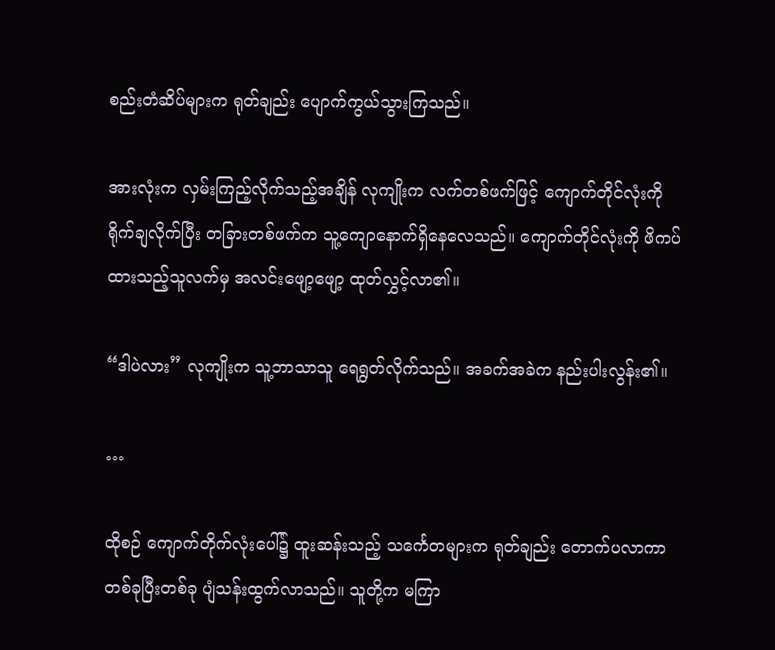စည်းတံဆိပ်များက ရုတ်ချည်း ပျောက်ကွယ်သွားကြသည်။

အားလုံးက လှမ်းကြည့်လိုက်သည့်အချိန် လုကျိုးက လက်တစ်ဖက်ဖြင့် ကျောက်တိုင်လုံးကို ရိုက်ချလိုက်ပြီး တခြားတစ်ဖက်က သူ့ကျောနောက်ရှိနေလေသည်။ ကျောက်တိုင်လုံးကို ဖိကပ်ထားသည့်သူလက်မှ အလင်းဖျော့ဖျော့ ထုတ်လွှင့်လာ၏။

“ဒါပဲလား” လုကျိုးက သူ့ဘာသာသူ ရေရွတ်လိုက်သည်။ အခက်အခဲက နည်းပါးလွန်း၏။

…

ထိုစဉ် ကျောက်တိုက်လုံးပေါ်၌ ထူးဆန်းသည့် သင်္ကေတများက ရုတ်ချည်း တောက်ပလာကာ တစ်ခုပြီးတစ်ခု ပျံသန်းထွက်လာသည်။ သူတို့က မကြာ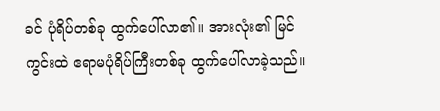ခင် ပုံရိပ်တစ်ခု ထွက်ပေါ်လာ၏။ အားလုံး၏ မြင်ကွင်းထဲ ဧရာမပုံရိပ်ကြီးတစ်ခု ထွက်ပေါ်လာခဲ့သည်။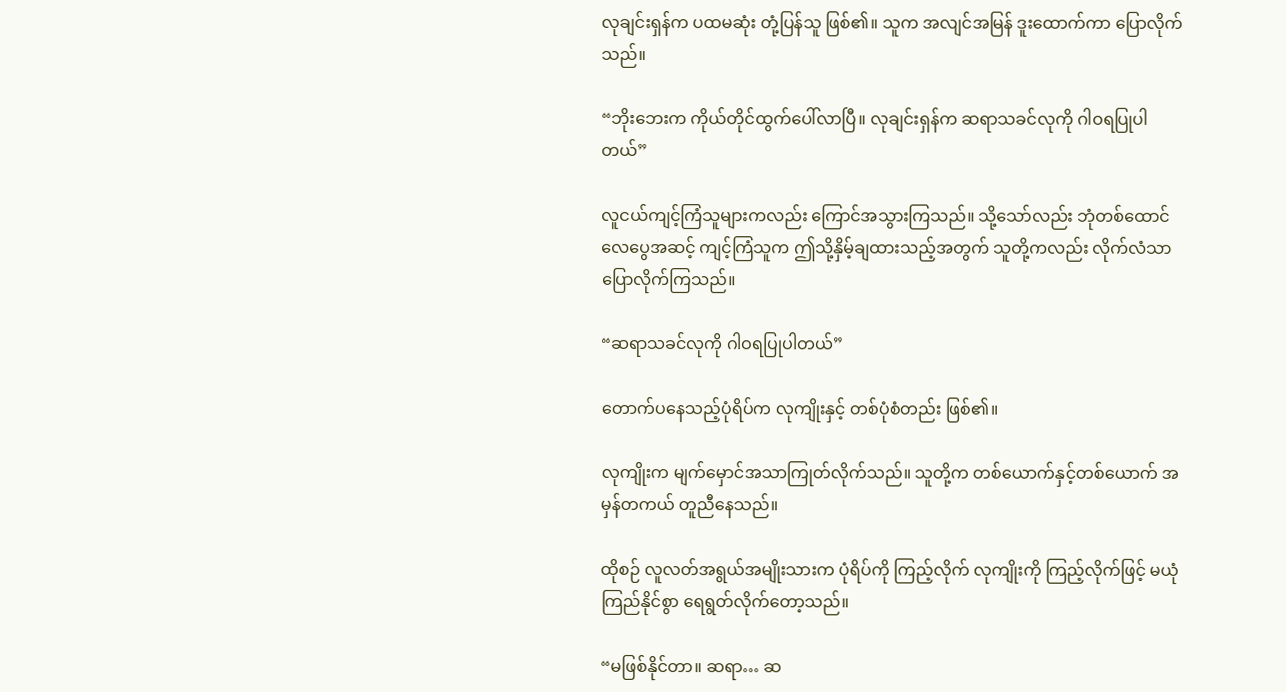လုချင်းရှန်က ပထမဆုံး တုံ့ပြန်သူ ဖြစ်၏။ သူက အလျင်အမြန် ဒူးထောက်ကာ ပြောလိုက်သည်။

“ဘိုးဘေးက ကိုယ်တိုင်ထွက်ပေါ်လာပြီ။ လုချင်းရှန်က ဆရာသခင်လုကို ဂါဝရပြုပါတယ်”

လူငယ်ကျင့်ကြံသူများကလည်း ကြောင်အသွားကြသည်။ သို့သော်လည်း ဘုံတစ်ထောင်လေပွေအဆင့် ကျင့်ကြံသူက ဤသို့နှိမ့်ချထားသည့်အတွက် သူတို့ကလည်း လိုက်လံသာ ပြောလိုက်ကြသည်။

“ဆရာသခင်လုကို ဂါဝရပြုပါတယ်”

တောက်ပနေသည့်ပုံရိပ်က လုကျိုးနှင့် တစ်ပုံစံတည်း ဖြစ်၏။

လုကျိုးက မျက်မှောင်အသာကြုတ်လိုက်သည်။ သူတို့က တစ်ယောက်နှင့်တစ်ယောက် အမှန်တကယ် တူညီနေသည်။

ထိုစဉ် လူလတ်အရွယ်အမျိုးသားက ပုံရိပ်ကို ကြည့်လိုက် လုကျိုးကို ကြည့်လိုက်ဖြင့် မယုံကြည်နိုင်စွာ ရေရွတ်လိုက်တော့သည်။

“မဖြစ်နိုင်တာ။ ဆရာ… ဆ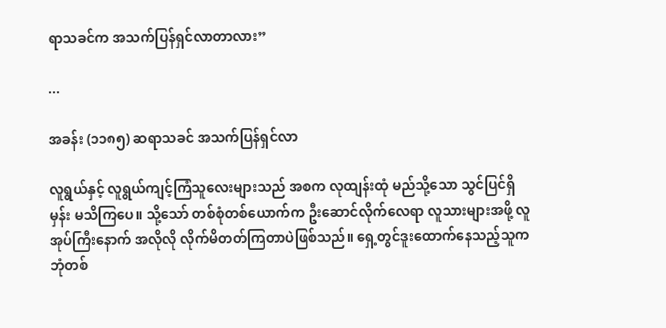ရာသခင်က အသက်ပြန်ရှင်လာတာလား”

...

အခန်း (၁၁၈၅) ဆရာသခင် အသက်ပြန်ရှင်လာ

လူရွယ်နှင့် လူရွယ်ကျင့်ကြံသူလေးများသည် အစက လုထျန်းထုံ မည်သို့သော သွင်ပြင်ရှိမှန်း မသိကြပေ။ သို့သော် တစ်စုံတစ်ယောက်က ဦးဆောင်လိုက်လေရာ လူသားများအဖို့ လူအုပ်ကြီးနောက် အလိုလို လိုက်မိတတ်ကြတာပဲဖြစ်သည်။ ရှေ့တွင်ဒူးထောက်နေသည့်သူက ဘုံတစ်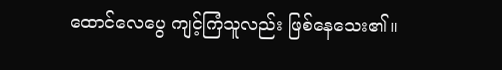ထောင်လေပွေ ကျင့်ကြံသူလည်း ဖြစ်နေသေး၏။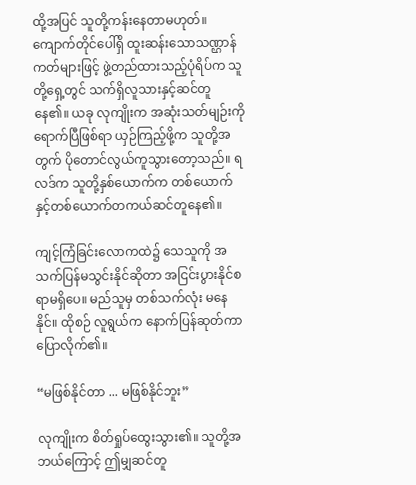ထို့အပြင် သူတို့ကန်းနေတာမဟုတ်။ ကျောက်တိုင်ပေါ်ရှိ ထူးဆန်းသောသဏ္ဌာန်ကတ်များဖြင့် ဖွဲ့တည်ထားသည့်ပုံရိပ်က သူတို့ရှေ့တွင် သက်ရှိလူသားနှင့်ဆင်တူနေ၏။ ယခု လုကျိုးက အဆုံးသတ်မျဉ်းကို ရောက်ပြီဖြစ်ရာ ယှဉ်ကြည့်ဖို့က သူတို့အတွက် ပိုတောင်လွယ်ကူသွားတော့သည်။ ရလဒ်က သူတို့နှစ်ယောက်က တစ်ယောက်နှင့်တစ်ယောက်တကယ်ဆင်တူနေ၏။

ကျင့်ကြံခြင်းလောကထဲ၌ သေသူကို အသက်ပြန်မသွင်းနိုင်ဆိုတာ အငြင်းပွားနိုင်စရာမရှိပေ။ မည်သူမှ တစ်သက်လုံး မနေနိုင်။ ထိုစဉ် လူရွယ်က နောက်ပြန်ဆုတ်ကာ ပြောလိုက်၏။

“မဖြစ်နိုင်တာ ... မဖြစ်နိုင်ဘူး”

လုကျိုးက စိတ်ရှုပ်ထွေးသွား၏။ သူတို့အဘယ်ကြောင့် ဤမျှဆင်တူ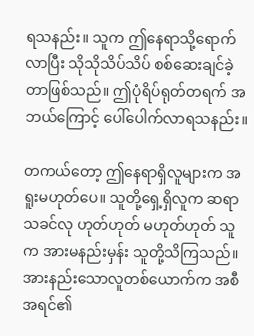ရသနည်း။ သူက ဤနေရာသို့ရောက်လာပြီး သိုသိုသိပ်သိပ် စစ်ဆေးချင်ခဲ့တာဖြစ်သည်။ ဤပုံရိပ်ရုတ်တရက် အဘယ်ကြောင့် ပေါ်ပေါက်လာရသနည်း။

တကယ်တော့ ဤနေရာရှိလူများက အရူးမဟုတ်ပေ။ သူတို့ရှေ့ရှိလူက ဆရာသခင်လု ဟုတ်ဟုတ် မဟုတ်ဟုတ် သူက အားမနည်းမှန်း သူတို့သိကြသည်။ အားနည်းသောလူတစ်ယောက်က အစီအရင်၏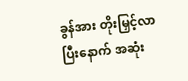ခွန်အား တိုးမြှင့်လာပြီးနောက် အဆုံး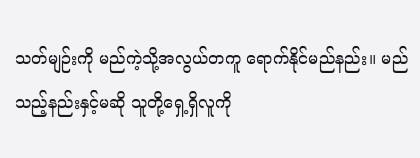သတ်မျဉ်းကို မည်ကဲ့သို့အလွယ်တကူ ရောက်နိုင်မည်နည်း။ မည်သည့်နည်းနှင့်မဆို သူတို့ရှေ့ရှိလူကို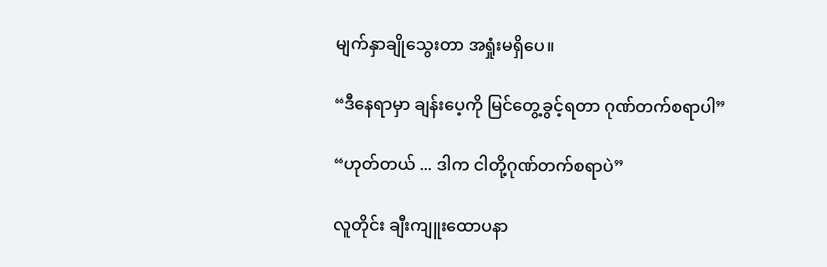မျက်နှာချိုသွေးတာ အရှုံးမရှိပေ။

“ဒီနေရာမှာ ချန်းပေ့ကို မြင်တွေ့ခွင့်ရတာ ဂုဏ်တက်စရာပါ”

“ဟုတ်တယ် ... ဒါက ငါတို့ဂုဏ်တက်စရာပဲ”

လူတိုင်း ချီးကျူးထောပနာ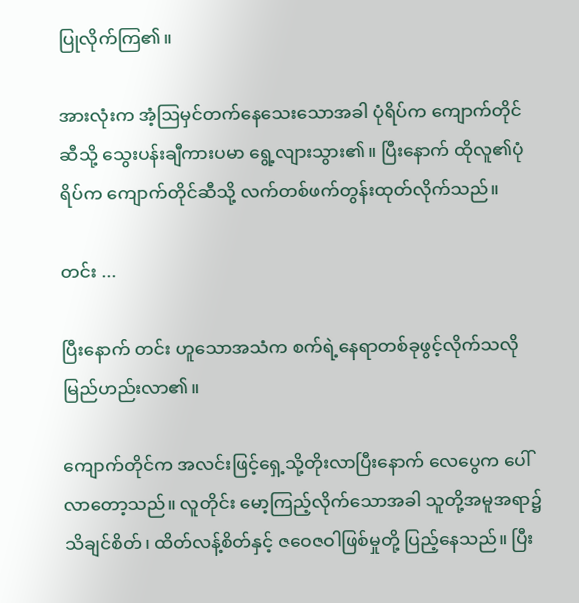ပြုလိုက်ကြ၏။

အားလုံးက အံ့ဩမှင်တက်နေသေးသောအခါ ပုံရိပ်က ကျောက်တိုင်ဆီသို့ သွေးပန်းချီကားပမာ ရွေ့လျားသွား၏။ ပြီးနောက် ထိုလူ၏ပုံရိပ်က ကျောက်တိုင်ဆီသို့ လက်တစ်ဖက်တွန်းထုတ်လိုက်သည်။

တင်း ...

ပြီးနောက် တင်း ဟူသောအသံက စက်ရဲ့နေရာတစ်ခုဖွင့်လိုက်သလို မြည်ဟည်းလာ၏။

ကျောက်တိုင်က အလင်းဖြင့်ရှေ့သို့တိုးလာပြီးနောက် လေပွေက ပေါ်လာတော့သည်။ လူတိုင်း မော့ကြည့်လိုက်သောအခါ သူတို့အမူအရာ၌ သိချင်စိတ်၊ ထိတ်လန့်စိတ်နှင့် ဇဝေဇဝါဖြစ်မှုတို့ ပြည့်နေသည်။ ပြီး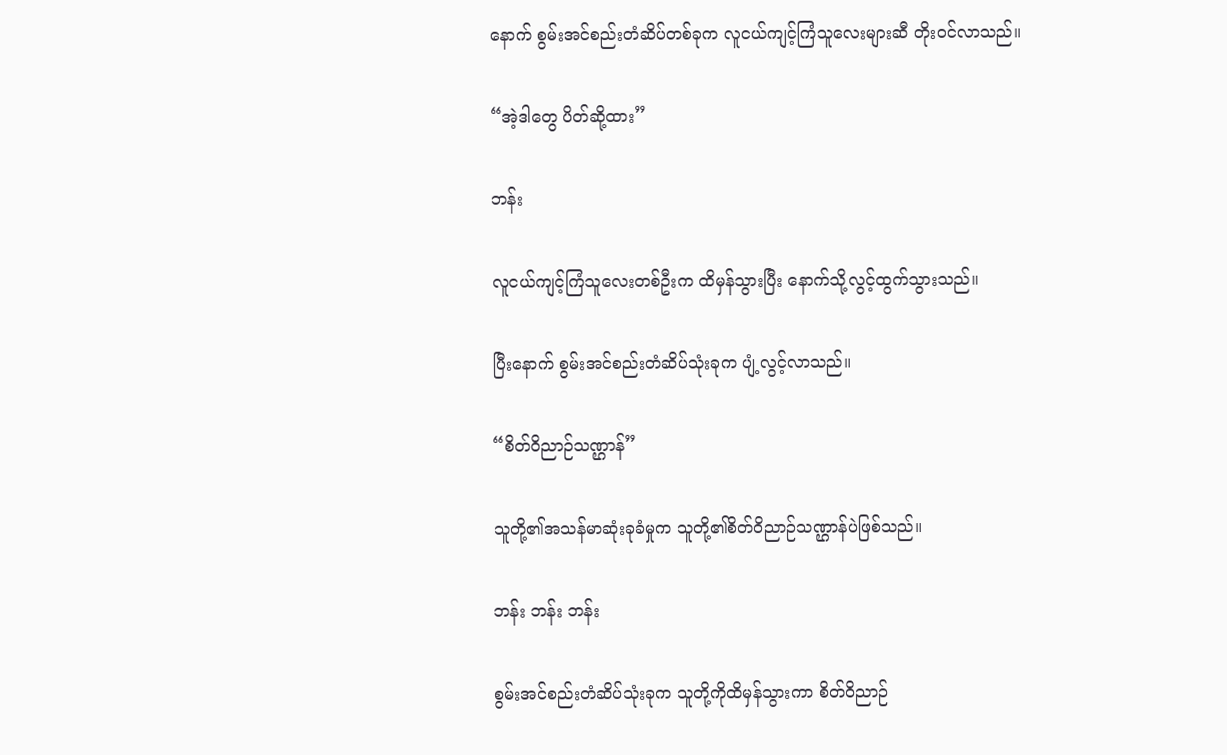နောက် စွမ်းအင်စည်းတံဆိပ်တစ်ခုက လူငယ်ကျင့်ကြံသူလေးများဆီ တိုးဝင်လာသည်။

“အဲ့ဒါတွေ ပိတ်ဆို့ထား”

ဘန်း

လူငယ်ကျင့်ကြံသူလေးတစ်ဦးက ထိမှန်သွားပြီး နောက်သို့လွင့်ထွက်သွားသည်။

ပြီးနောက် စွမ်းအင်စည်းတံဆိပ်သုံးခုက ပျံ့လွင့်လာသည်။

“စိတ်ဝိညာဉ်သဏ္ဌာန်”

သူတို့၏အသန်မာဆုံးခုခံမှုက သူတို့၏စိတ်ဝိညာဉ်သဏ္ဌာန်ပဲဖြစ်သည်။

ဘန်း ဘန်း ဘန်း

စွမ်းအင်စည်းတံဆိပ်သုံးခုက သူတို့ကိုထိမှန်သွားကာ စိတ်ဝိညာဉ်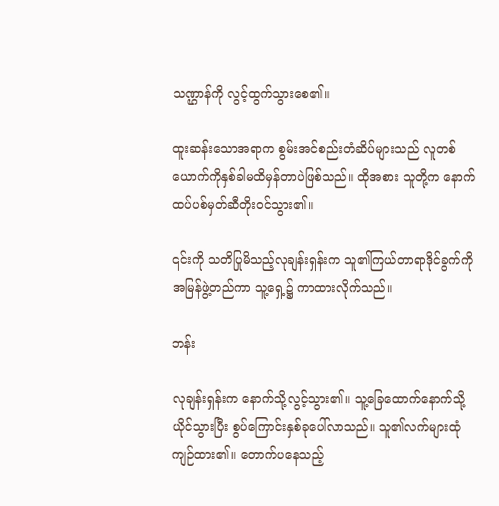သဏ္ဌာန်ကို လွင့်ထွက်သွားစေ၏။

ထူးဆန်းသောအရာက စွမ်းအင်စည်းတံဆိပ်များသည် လူတစ်ယောက်ကိုနှစ်ခါမထိမှန်တာပဲဖြစ်သည်။ ထိုအစား သူတို့က နောက်ထပ်ပစ်မှတ်ဆီတိုးဝင်သွား၏။

၎င်းကို သတိပြုမိသည့်လုချန်းရှန်းက သူ၏ကြယ်တာရာဒိုင်ခွက်ကို အမြန်ဖွဲ့တည်ကာ သူ့ရှေ့၌ ကာထားလိုက်သည်။

ဘန်း

လုချန်းရှန်းက နောက်သို့လွင့်သွား၏။ သူ့ခြေထောက်နောက်သို့ယိုင်သွားပြီး စွပ်ကြောင်းနှစ်ခုပေါ်လာသည်။ သူ၏လက်များထုံကျဉ်ထား၏။ တောက်ပနေသည့်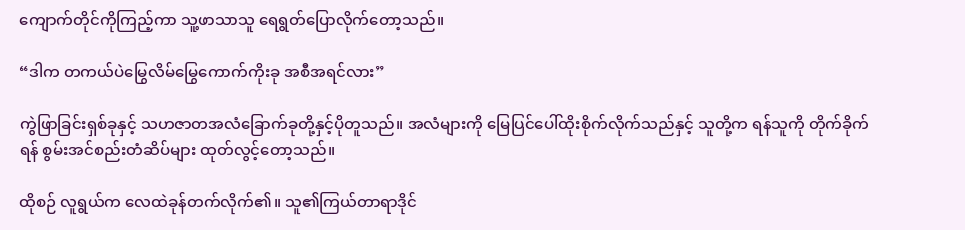ကျောက်တိုင်ကိုကြည့်ကာ သူ့ဖာသာသူ ရေရွတ်ပြောလိုက်တော့သည်။

“ဒါက တကယ်ပဲမြွေလိမ်မြွေကောက်ကိုးခု အစီအရင်လား”

ကွဲဖြာခြင်းရှစ်ခုနှင့် သဟဇာတအလံခြောက်ခုတို့နှင့်ပိုတူသည်။ အလံများကို မြေပြင်ပေါ်ထိုးစိုက်လိုက်သည်နှင့် သူတို့က ရန်သူကို တိုက်ခိုက်ရန် စွမ်းအင်စည်းတံဆိပ်များ ထုတ်လွင့်တော့သည်။

ထိုစဉ် လူရွယ်က လေထဲခုန်တက်လိုက်၏။ သူ၏ကြယ်တာရာဒိုင်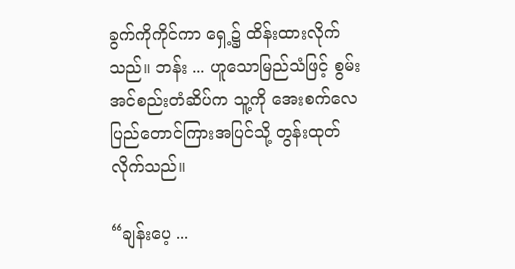ခွက်ကိုကိုင်ကာ ရှေ့၌ ထိန်းထားလိုက်သည်။ ဘန်း ... ဟူသောမြည်သံဖြင့် စွမ်းအင်စည်းတံဆိပ်က သူ့ကို အေးစက်လေပြည်တောင်ကြားအပြင်သို့ တွန်းထုတ်လိုက်သည်။

“ချန်းပေ့ ...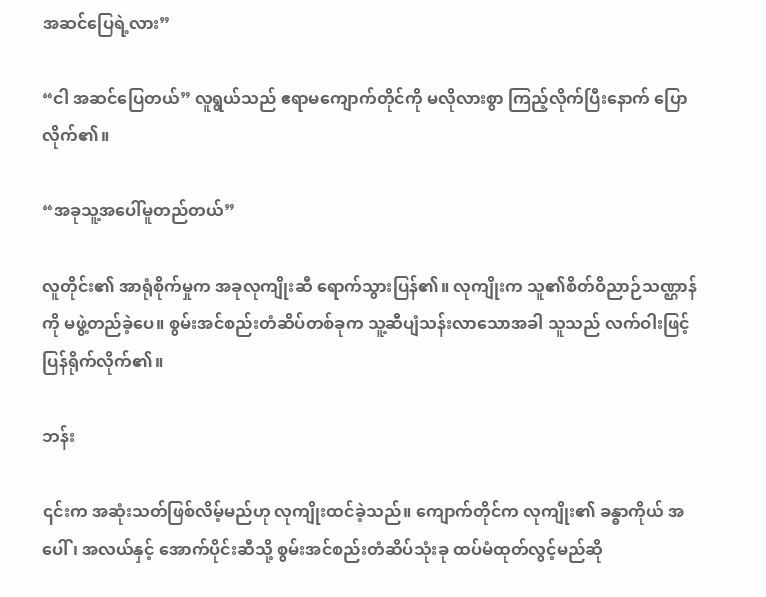အဆင်ပြေရဲ့လား”

“ငါ အဆင်ပြေတယ်” လူရွယ်သည် ဧရာမကျောက်တိုင်ကို မလိုလားစွာ ကြည့်လိုက်ပြီးနောက် ပြောလိုက်၏။

“အခုသူ့အပေါ်မူတည်တယ်”

လူတိုင်း၏ အာရုံစိုက်မှုက အခုလုကျိုးဆီ ရောက်သွားပြန်၏။ လုကျိုးက သူ၏စိတ်ဝိညာဉ်သဏ္ဌာန်ကို မဖွဲ့တည်ခဲ့ပေ။ စွမ်းအင်စည်းတံဆိပ်တစ်ခုက သူ့ဆီပျံသန်းလာသောအခါ သူသည် လက်ဝါးဖြင့် ပြန်ရိုက်လိုက်၏။

ဘန်း

၎င်းက အဆုံးသတ်ဖြစ်လိမ့်မည်ဟု လုကျိုးထင်ခဲ့သည်။ ကျောက်တိုင်က လုကျိုး၏ ခန္ဓာကိုယ် အပေါ်၊ အလယ်နှင့် အောက်ပိုင်းဆီသို့ စွမ်းအင်စည်းတံဆိပ်သုံးခု ထပ်မံထုတ်လွင့်မည်ဆို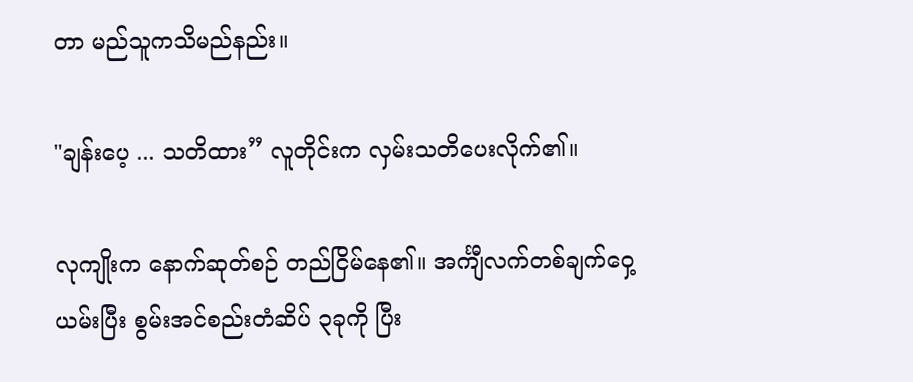တာ မည်သူကသိမည်နည်း။

"ချန်းပေ့ ... သတိထား” လူတိုင်းက လှမ်းသတိပေးလိုက်၏။

လုကျိုးက နောက်ဆုတ်စဉ် တည်ငြိမ်နေ၏။ အင်္ကျီလက်တစ်ချက်ဝှေ့ယမ်းပြီး စွမ်းအင်စည်းတံဆိပ် ၃ခုကို ပြီး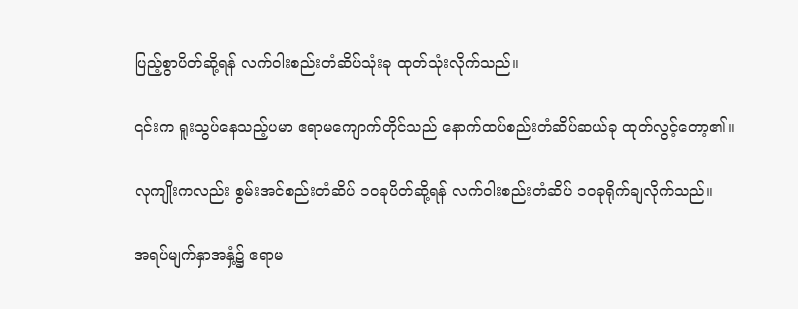ပြည့်စွာပိတ်ဆို့ရန် လက်ဝါးစည်းတံဆိပ်သုံးခု ထုတ်သုံးလိုက်သည်။

၎င်းက ရူးသွပ်နေသည့်ပမာ ဧရာမကျောက်တိုင်သည် နောက်ထပ်စည်းတံဆိပ်ဆယ်ခု ထုတ်လွင့်တော့၏။

လုကျိုးကလည်း စွမ်းအင်စည်းတံဆိပ် ၁၀ခုပိတ်ဆို့ရန် လက်ဝါးစည်းတံဆိပ် ၁၀ခုရိုက်ချလိုက်သည်။

အရပ်မျက်နှာအနှံ့၌ ဧရာမ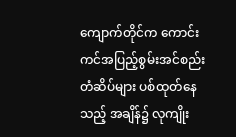ကျောက်တိုင်က ကောင်းကင်အပြည့်စွမ်းအင်စည်းတံဆိပ်များ ပစ်ထုတ်နေသည့် အချိန်၌ လုကျိုး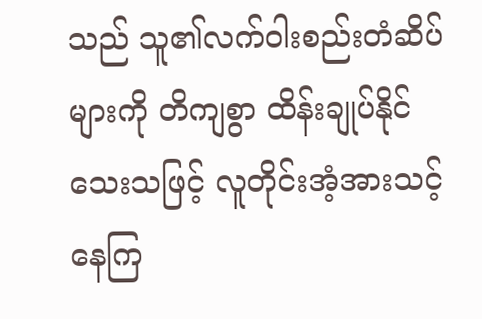သည် သူ၏လက်ဝါးစည်းတံဆိပ်များကို တိကျစွာ ထိန်းချုပ်နိုင်သေးသဖြင့် လူတိုင်းအံ့အားသင့်နေကြ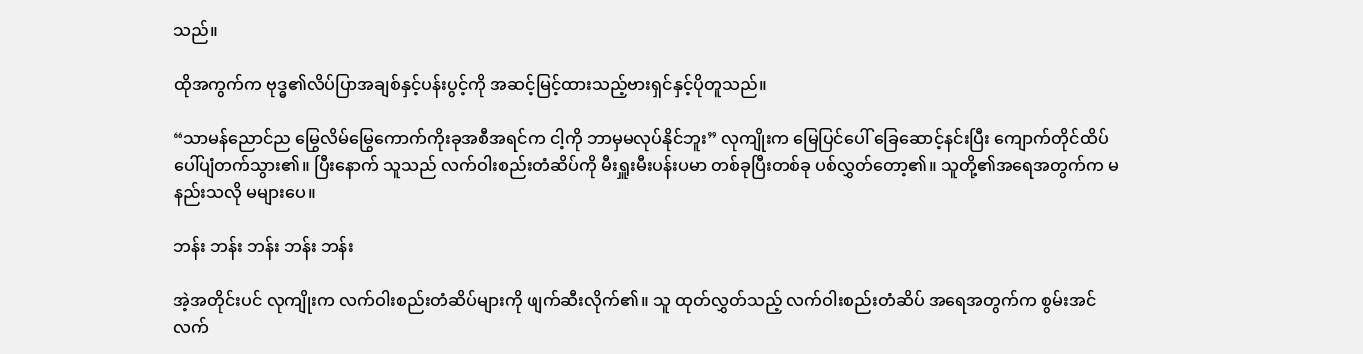သည်။

ထိုအကွက်က ဗုဒ္ဓ၏လိပ်ပြာအချစ်နှင့်ပန်းပွင့်ကို အဆင့်မြင့်ထားသည့်ဗားရှင်နှင့်ပိုတူသည်။

“သာမန်ညောင်ည မြွေလိမ်မြွေကောက်ကိုးခုအစီအရင်က ငါ့ကို ဘာမှမလုပ်နိုင်ဘူး” လုကျိုးက မြေပြင်ပေါ် ခြေဆောင့်နင်းပြီး ကျောက်တိုင်ထိပ်ပေါ်ပျံတက်သွား၏။ ပြီးနောက် သူသည် လက်ဝါးစည်းတံဆိပ်ကို မီးရှူးမီးပန်းပမာ တစ်ခုပြီးတစ်ခု ပစ်လွှတ်တော့၏။ သူတို့၏အရေအတွက်က မနည်းသလို မများပေ။

ဘန်း ဘန်း ဘန်း ဘန်း ဘန်း

အဲ့အတိုင်းပင် လုကျိုးက လက်ဝါးစည်းတံဆိပ်များကို ဖျက်ဆီးလိုက်၏။ သူ ထုတ်လွှတ်သည့် လက်ဝါးစည်းတံဆိပ် အရေအတွက်က စွမ်းအင်လက်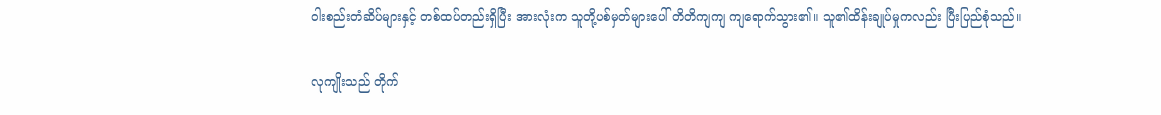ဝါးစည်းတံဆိပ်များနှင့် တစ်ထပ်တည်းရှိပြီး အားလုံးက သူတို့ပစ်မှတ်များပေါ် တိတိကျကျ ကျရောက်သွား၏။ သူ၏ထိန်းချုပ်မှုကလည်း ပြီးပြည်စုံသည်။

လုကျိုးသည် တိုက်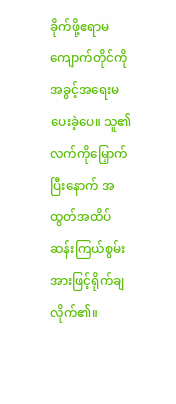ခိုက်ဖို့ဧရာမကျောက်တိုင်ကို အခွင့်အရေးမပေးခဲ့ပေ။ သူ၏လက်ကိုမြှောက်ပြီးနောက် အထွတ်အထိပ်ဆန်းကြယ်စွမ်းအားဖြင့်ရိုက်ချလိုက်၏။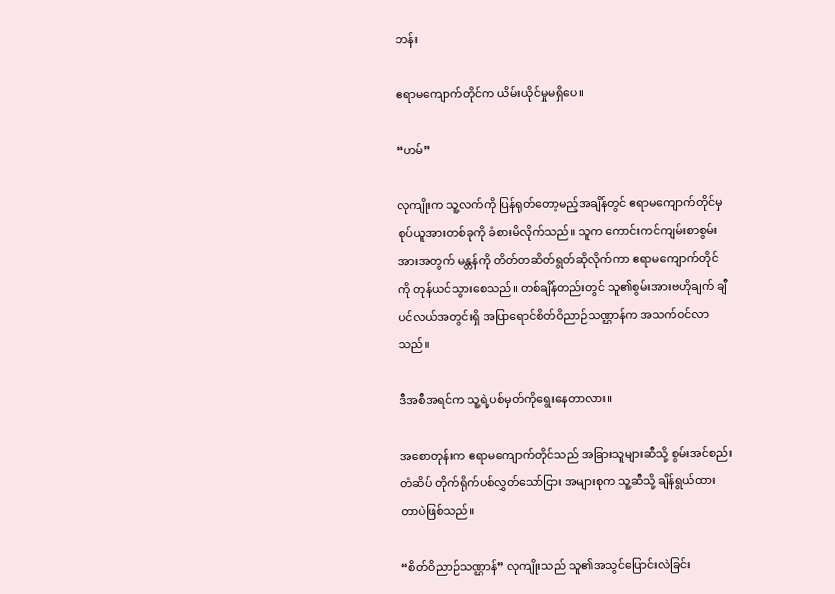ဘန်း

ဧရာမကျောက်တိုင်က ယိမ်းယိုင်မှုမရှိပေ။

“ဟမ်”

လုကျိုးက သူ့လက်ကို ပြန်ရုတ်တော့မည့်အချိန်တွင် ဧရာမကျောက်တိုင်မှ စုပ်ယူအားတစ်ခုကို ခံစားမိလိုက်သည်။ သူက ကောင်းကင်ကျမ်းစာစွမ်းအားအတွက် မန္တန်ကို တိတ်တဆိတ်ရွတ်ဆိုလိုက်ကာ ဧရာမကျောက်တိုင်ကို တုန်ယင်သွားစေသည်။ တစ်ချိန်တည်းတွင် သူ၏စွမ်းအားဗဟိုချက် ချီပင်လယ်အတွင်းရှိ အပြာရောင်စိတ်ဝိညာဉ်သဏ္ဌာန်က အသက်ဝင်လာသည်။

ဒီအစီအရင်က သူ့ရဲ့ပစ်မှတ်ကိုရွေးနေတာလား။

အစောတုန်းက ဧရာမကျောက်တိုင်သည် အခြားသူများဆီသို့ စွမ်းအင်စည်းတံဆိပ် တိုက်ရိုက်ပစ်လွှတ်သော်ငြား အများစုက သူ့ဆီသို့ ချိန်ရွယ်ထားတာပဲဖြစ်သည်။

“စိတ်ဝိညာဉ်သဏ္ဌာန်” လုကျိုးသည် သူ၏အသွင်ပြောင်းလဲခြင်း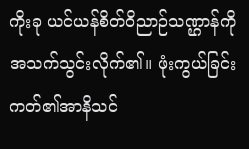ကိုးခု ယင်ယန်စိတ်ဝိညာဉ်သဏ္ဌာန်ကို အသက်သွင်းလိုက်၏။ ဖုံးကွယ်ခြင်းကတ်၏အာနိသင်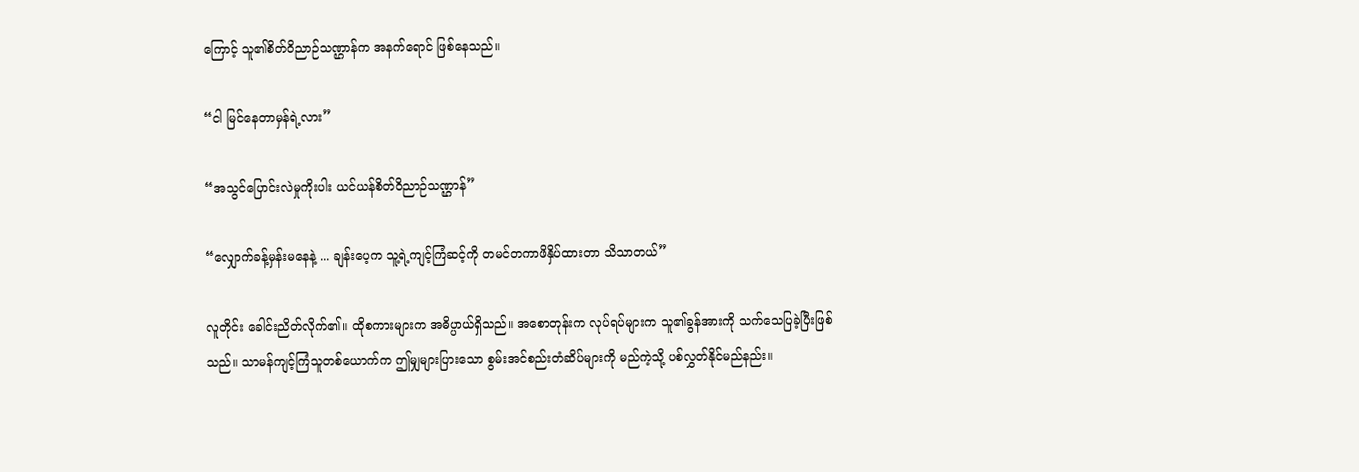ကြောင့် သူ၏စိတ်ဝိညာဉ်သဏ္ဌာန်က အနက်ရောင် ဖြစ်နေသည်။

“ငါ မြင်နေတာမှန်ရဲ့လား”

“အသွင်ပြောင်းလဲမှုကိုးပါး ယင်ယန်စိတ်ဝိညာဉ်သဏ္ဌာန်”

“လျှောက်ခန့်မှန်းမနေနဲ့ ... ချန်းပေ့က သူ့ရဲ့ကျင့်ကြံဆင့်ကို တမင်တကာဖိနှိပ်ထားတာ သိသာတယ်”

လူတိုင်း ခေါင်းညိတ်လိုက်၏။ ထိုစကားများက အဓိပ္ပာယ်ရှိသည်။ အစောတုန်းက လုပ်ရပ်များက သူ၏ခွန်အားကို သက်သေပြခဲ့ပြီးဖြစ်သည်။ သာမန်ကျင့်ကြံသူတစ်ယောက်က ဤမျှများပြားသော စွမ်းအင်စည်းတံဆိပ်များကို မည်ကဲ့သို့ ပစ်လွှတ်နိုင်မည်နည်း။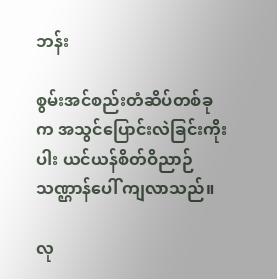ဘန်း

စွမ်းအင်စည်းတံဆိပ်တစ်ခုက အသွင်ပြောင်းလဲခြင်းကိုးပါး ယင်ယန်စိတ်ဝိညာဉ်သဏ္ဌာန်ပေါ် ကျလာသည်။

လု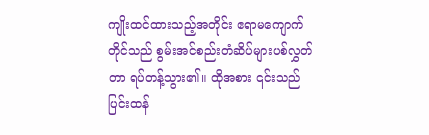ကျိုးထင်ထားသည့်အတိုင်း ဧရာမကျောက်တိုင်သည် စွမ်းအင်စည်းတံဆိပ်များပစ်လွှတ်တာ ရပ်တန့်သွား၏။ ထိုအစား ၎င်းသည် ပြင်းထန်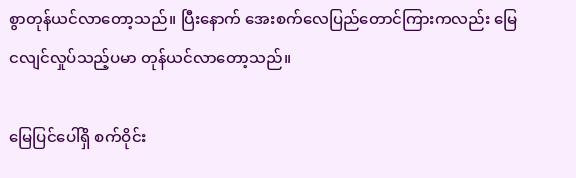စွာတုန်ယင်လာတော့သည်။ ပြီးနောက် အေးစက်လေပြည်တောင်ကြားကလည်း မြေငလျင်လှုပ်သည့်ပမာ တုန်ယင်လာတော့သည်။

မြေပြင်ပေါ်ရှိ စက်ဝိုင်း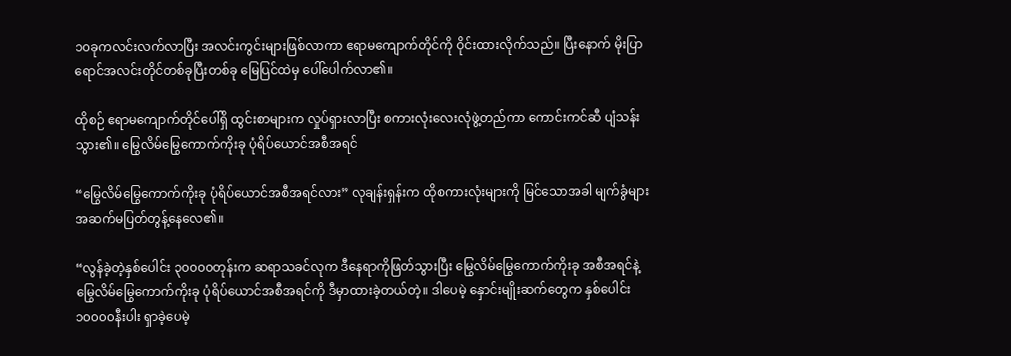၁၀ခုကလင်းလက်လာပြီး အလင်းကွင်းများဖြစ်လာကာ ဧရာမကျောက်တိုင်ကို ဝိုင်းထားလိုက်သည်။ ပြီးနောက် မိုးပြာရောင်အလင်းတိုင်တစ်ခုပြီးတစ်ခု မြေပြင်ထဲမှ ပေါ်ပေါက်လာ၏။

ထိုစဉ် ဧရာမကျောက်တိုင်ပေါ်ရှိ ထွင်းစာများက လှုပ်ရှားလာပြီး စကားလုံးလေးလုံဖွဲ့တည်ကာ ကောင်းကင်ဆီ ပျံသန်းသွား၏။ မြွေလိမ်မြွေကောက်ကိုးခု ပုံရိပ်ယောင်အစီအရင်

“မြွေလိမ်မြွေကောက်ကိုးခု ပုံရိပ်ယောင်အစီအရင်လား” လုချန်းရှန်းက ထိုစကားလုံးများကို မြင်သောအခါ မျက်ခွံများအဆက်မပြတ်တွန့်နေလေ၏။

“လွန်ခဲ့တဲ့နှစ်ပေါင်း ၃၀၀၀၀တုန်းက ဆရာသခင်လုက ဒီနေရာကိုဖြတ်သွားပြီး မြွေလိမ်မြွေကောက်ကိုးခု အစီအရင်နဲ့ မြွေလိမ်မြွေကောက်ကိုးခု ပုံရိပ်ယောင်အစီအရင်ကို ဒီမှာထားခဲ့တယ်တဲ့။ ဒါပေမဲ့ နှောင်းမျိုးဆက်တွေက နှစ်ပေါင်း ၁၀၀၀၀နီးပါး ရှာခဲ့ပေမဲ့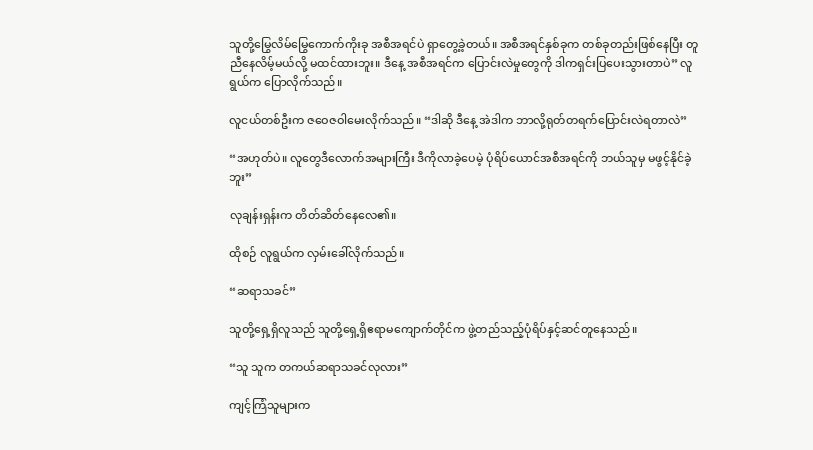သူတို့မြွေလိမ်မြွေကောက်ကိုးခု အစီအရင်ပဲ ရှာတွေ့ခဲ့တယ်။ အစီအရင်နှစ်ခုက တစ်ခုတည်းဖြစ်နေပြီး တူညီနေလိမ့်မယ်လို့ မထင်ထားဘူး။ ဒီနေ့ အစီအရင်က ပြောင်းလဲမှုတွေကို ဒါကရှင်းပြပေးသွားတာပဲ” လူရွယ်က ပြောလိုက်သည်။

လူငယ်တစ်ဦးက ဇဝေဇဝါမေးလိုက်သည်။ “ဒါဆို ဒီနေ့ အဲဒါက ဘာလို့ရုတ်တရက်ပြောင်းလဲရတာလဲ”

“အဟုတ်ပဲ။ လူတွေဒီလောက်အများကြီး ဒီကိုလာခဲ့ပေမဲ့ ပုံရိပ်ယောင်အစီအရင်ကို ဘယ်သူမှ မဖွင့်နိုင်ခဲ့ဘူး”

လုချန်းရှန်းက တိတ်ဆိတ်နေလေ၏။

ထိုစဉ် လူရွယ်က လှမ်းခေါ်လိုက်သည်။

“ဆရာသခင်”

သူတို့ရှေ့ရှိလူသည် သူတို့ရှေ့ရှိဧရာမကျောက်တိုင်က ဖွဲ့တည်သည့်ပုံရိပ်နှင့်ဆင်တူနေသည်။

“သူ သူက တကယ်ဆရာသခင်လုလား”

ကျင့်ကြံသူများက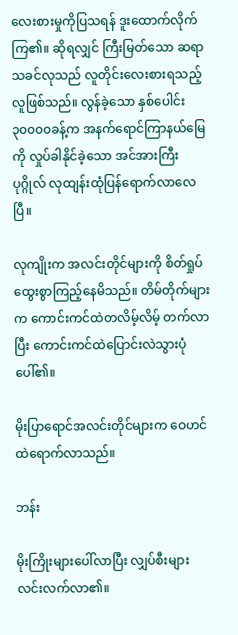လေးစားမှုကိုပြသရန် ဒူးထောက်လိုက်ကြ၏။ ဆိုရလျှင် ကြီးမြတ်သော ဆရာသခင်လုသည် လူတိုင်းလေးစားရသည့်လူဖြစ်သည်။ လွန်ခဲ့သော နှစ်ပေါင်း ၃၀၀၀၀ခန့်က အနက်ရောင်ကြာနယ်မြေကို လှုပ်ခါနိုင်ခဲ့သော အင်အားကြီးပုဂ္ဂိုလ် လုထျန်းထုံပြန်ရောက်လာလေပြီ။

လုကျိုးက အလင်းတိုင်များကို စိတ်ရှုပ်ထွေးစွာကြည့်နေမိသည်။ တိမ်တိုက်များက ကောင်းကင်ထဲတလိမ့်လိမ့် တက်လာပြီး ကောင်းကင်ထဲပြောင်းလဲသွားပုံပေါ်၏။

မိုးပြာရောင်အလင်းတိုင်များက ဝေဟင်ထဲရောက်လာသည်။

ဘန်း

မိုးကြိုးများပေါ်လာပြီး လျှပ်စီးများလင်းလက်လာ၏။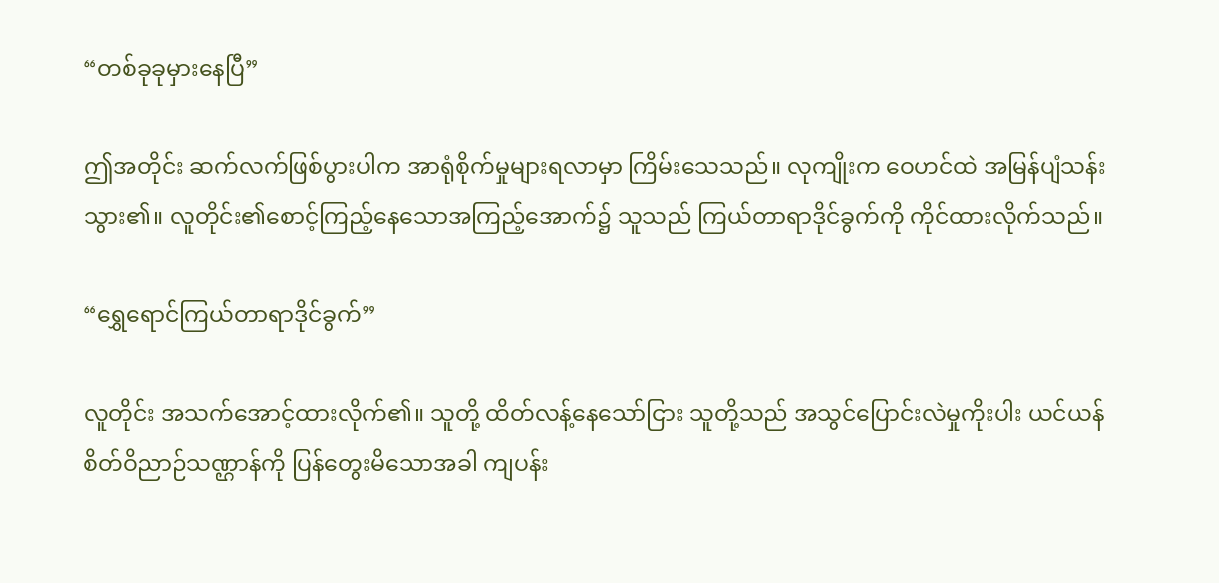“တစ်ခုခုမှားနေပြီ”

ဤအတိုင်း ဆက်လက်ဖြစ်ပွားပါက အာရုံစိုက်မှုများရလာမှာ ကြိမ်းသေသည်။ လုကျိုးက ဝေဟင်ထဲ အမြန်ပျံသန်းသွား၏။ လူတိုင်း၏စောင့်ကြည့်နေသောအကြည့်အောက်၌ သူသည် ကြယ်တာရာဒိုင်ခွက်ကို ကိုင်ထားလိုက်သည်။

“ရွှေရောင်ကြယ်တာရာဒိုင်ခွက်”

လူတိုင်း အသက်အောင့်ထားလိုက်၏။ သူတို့ ထိတ်လန့်နေသော်ငြား သူတို့သည် အသွင်ပြောင်းလဲမှုကိုးပါး ယင်ယန်စိတ်ဝိညာဉ်သဏ္ဌာန်ကို ပြန်တွေးမိသောအခါ ကျပန်း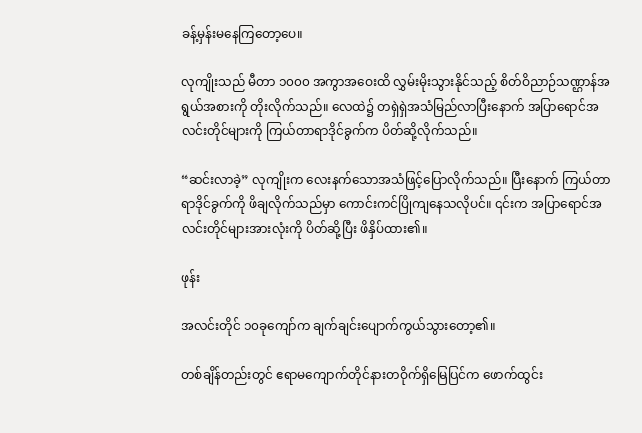ခန့်မှန်းမနေကြတော့ပေ။

လုကျိုးသည် မီတာ ၁၀၀၀ အကွာအဝေးထိ လွှမ်းမိုးသွားနိုင်သည့် စိတ်ဝိညာဉ်သဏ္ဌာန်အရွယ်အစားကို တိုးလိုက်သည်။ လေထဲ၌ တရှဲရှဲအသံမြည်လာပြီးနောက် အပြာရောင်အလင်းတိုင်များကို ကြယ်တာရာဒိုင်ခွက်က ပိတ်ဆို့လိုက်သည်။

“ဆင်းလာခဲ့” လုကျိုးက လေးနက်သောအသံဖြင့်ပြောလိုက်သည်။ ပြီးနောက် ကြယ်တာရာဒိုင်ခွက်ကို ဖိချလိုက်သည်မှာ ကောင်းကင်ပြိုကျနေသလိုပင်။ ၎င်းက အပြာရောင်အလင်းတိုင်များအားလုံးကို ပိတ်ဆို့ပြီး ဖိနှိပ်ထား၏။

ဖုန်း

အလင်းတိုင် ၁၀ခုကျော်က ချက်ချင်းပျောက်ကွယ်သွားတော့၏။

တစ်ချိန်တည်းတွင် ဧရာမကျောက်တိုင်နားတဝိုက်ရှိမြေပြင်က ဖောက်ထွင်း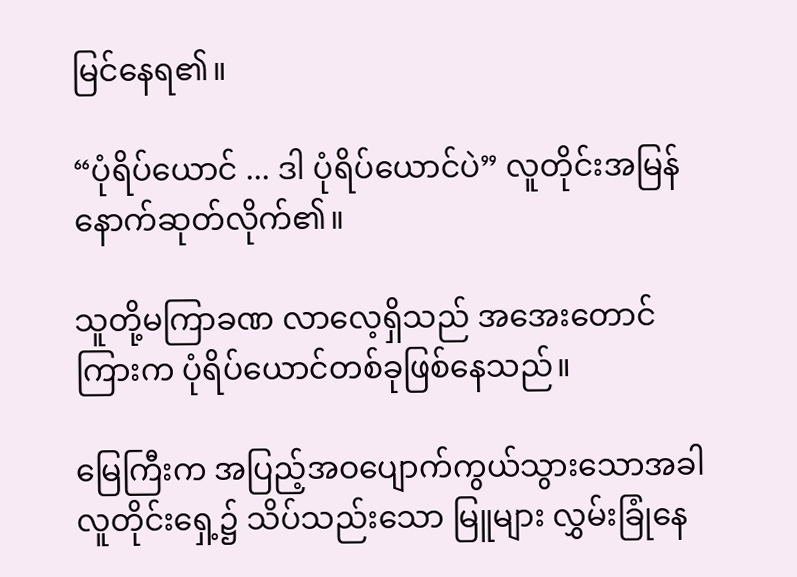မြင်နေရ၏။

“ပုံရိပ်ယောင် ... ဒါ ပုံရိပ်ယောင်ပဲ” လူတိုင်းအမြန်နောက်ဆုတ်လိုက်၏။

သူတို့မကြာခဏ လာလေ့ရှိသည် အအေးတောင်ကြားက ပုံရိပ်ယောင်တစ်ခုဖြစ်နေသည်။

မြေကြီးက အပြည့်အဝပျောက်ကွယ်သွားသောအခါ လူတိုင်းရှေ့၌ သိပ်သည်းသော မြူများ လွှမ်းခြုံနေ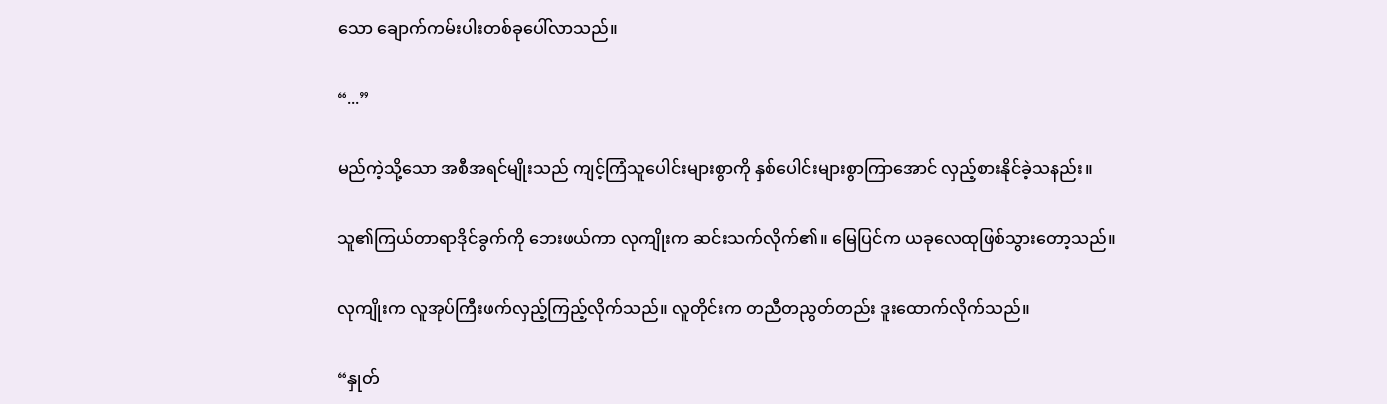သော ချောက်ကမ်းပါးတစ်ခုပေါ်လာသည်။

“...”

မည်ကဲ့သို့သော အစီအရင်မျိုးသည် ကျင့်ကြံသူပေါင်းများစွာကို နှစ်ပေါင်းများစွာကြာအောင် လှည့်စားနိုင်ခဲ့သနည်း။

သူ၏ကြယ်တာရာဒိုင်ခွက်ကို ဘေးဖယ်ကာ လုကျိုးက ဆင်းသက်လိုက်၏။ မြေပြင်က ယခုလေထုဖြစ်သွားတော့သည်။

လုကျိုးက လူအုပ်ကြီးဖက်လှည့်ကြည့်လိုက်သည်။ လူတိုင်းက တညီတညွတ်တည်း ဒူးထောက်လိုက်သည်။

“နှုတ်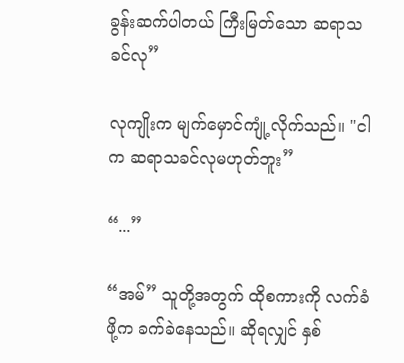ခွန်းဆက်ပါတယ် ကြီးမြတ်သော ဆရာသခင်လု”

လုကျိုးက မျက်မှောင်ကျုံ့လိုက်သည်။ "ငါက ဆရာသခင်လုမဟုတ်ဘူး”

“...”

“အမ်” သူတို့အတွက် ထိုစကားကို လက်ခံဖို့က ခက်ခဲနေသည်။ ဆိုရလျှင် နှစ်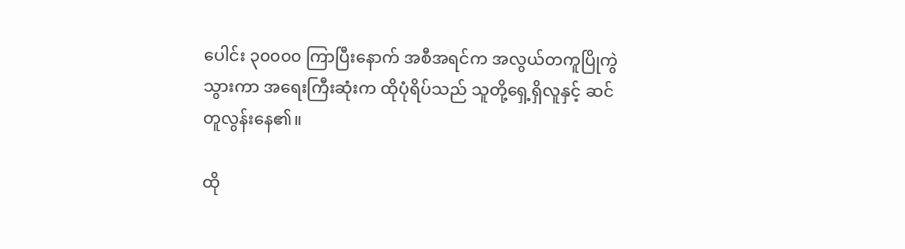ပေါင်း ၃၀၀၀၀ ကြာပြီးနောက် အစီအရင်က အလွယ်တကူပြိုကွဲသွားကာ အရေးကြီးဆုံးက ထိုပုံရိပ်သည် သူတို့ရှေ့ရှိလူနှင့် ဆင်တူလွန်းနေ၏။

ထို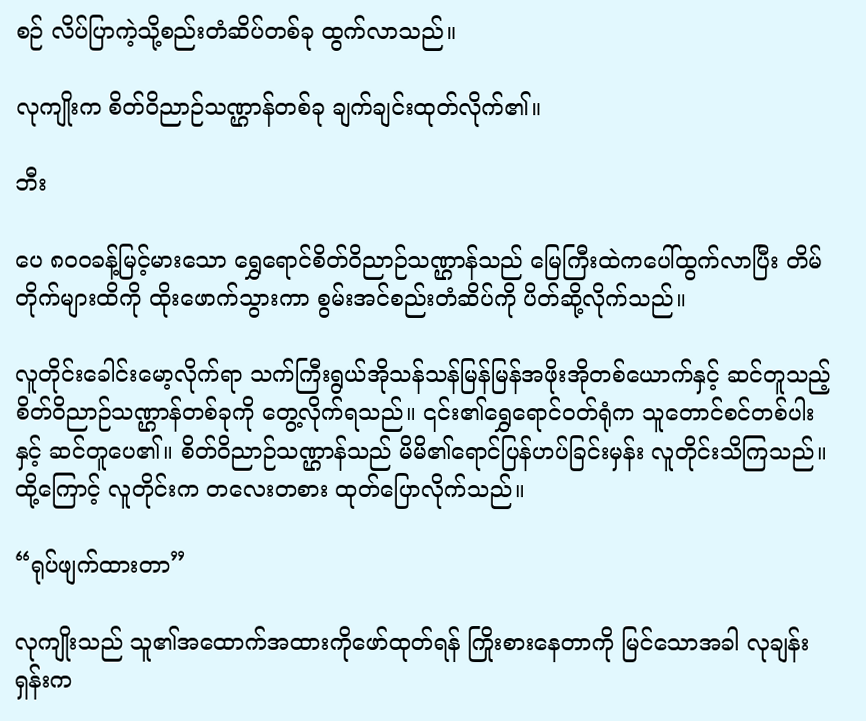စဉ် လိပ်ပြာကဲ့သို့စည်းတံဆိပ်တစ်ခု ထွက်လာသည်။

လုကျိုးက စိတ်ဝိညာဉ်သဏ္ဌာန်တစ်ခု ချက်ချင်းထုတ်လိုက်၏။

ဘီး

ပေ ၈၀၀ခန့်မြင့်မားသော ရွှေရောင်စိတ်ဝိညာဉ်သဏ္ဌာန်သည် မြေကြီးထဲကပေါ်ထွက်လာပြီး တိမ်တိုက်များထိကို ထိုးဖောက်သွားကာ စွမ်းအင်စည်းတံဆိပ်ကို ပိတ်ဆို့လိုက်သည်။

လူတိုင်းခေါင်းမော့လိုက်ရာ သက်ကြီးရွယ်အိုသန်သန်မြန်မြန်အဖိုးအိုတစ်ယောက်နှင့် ဆင်တူသည့် စိတ်ဝိညာဉ်သဏ္ဌာန်တစ်ခုကို တွေ့လိုက်ရသည်။ ၎င်း၏ရွှေရောင်ဝတ်ရုံက သူတောင်စင်တစ်ပါးနှင့် ဆင်တူပေ၏။ စိတ်ဝိညာဉ်သဏ္ဌာန်သည် မိမိ၏ရောင်ပြန်ဟပ်ခြင်းမှန်း လူတိုင်းသိကြသည်။ ထို့ကြောင့် လူတိုင်းက တလေးတစား ထုတ်ပြောလိုက်သည်။

“ရုပ်ဖျက်ထားတာ”

လုကျိုးသည် သူ၏အထောက်အထားကိုဖော်ထုတ်ရန် ကြိုးစားနေတာကို မြင်သောအခါ လုချန်းရှန်းက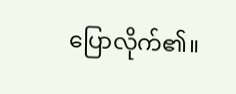ပြောလိုက်၏။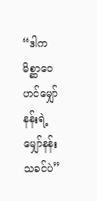“ဒါက မိစ္ဆာဝေဟင်မျှော်နန်းရဲ့ မျှော်နန်းသခင်ပဲ”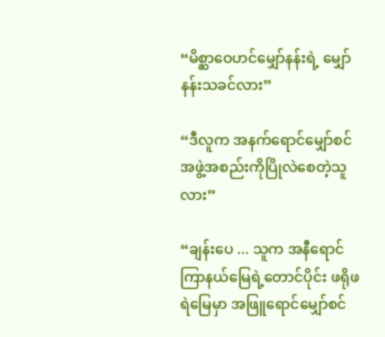“မိစ္ဆာဝေဟင်မျှော်နန်းရဲ့ မျှော်နန်းသခင်လား”

“ဒီလူက အနက်ရောင်မျှော်စင်အဖွဲ့အစည်းကိုပြိုလဲစေတဲ့သူလား”

“ချန်းပေ ... သူက အနီရောင်ကြာနယ်မြေရဲ့တောင်ပိုင်း ဖရိုဖရဲမြေမှာ အဖြူရောင်မျှော်စင်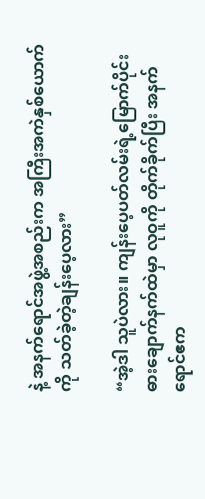နဲ့ အနက်ရောင်အဖွဲ့အစည်းက အကြီးအကဲနှစ်ယောက်ကို သတ်ခဲ့တဲ့ချန်းပေ့လား”

“အဲ့ဒါ သူပဲလား။ ကျန်းပေ့ပတ်လမ်းရဲ့မြောက်ပိုင်း ဓားချောက်နက်ထဲမှာ လုဝူကို တိုက်ခိုက်ပြီး အနက်ရောင်ဧက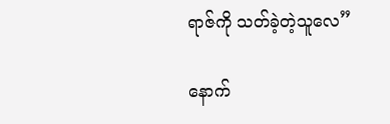ရာဇ်ကို သတ်ခဲ့တဲ့သူလေ”

နောက်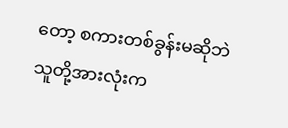တော့ စကားတစ်ခွန်းမဆိုဘဲ သူတို့အားလုံးက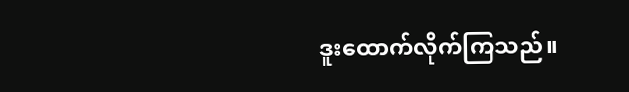ဒူးထောက်လိုက်ကြသည်။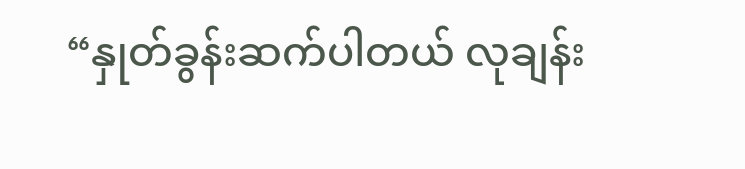“နှုတ်ခွန်းဆက်ပါတယ် လုချန်း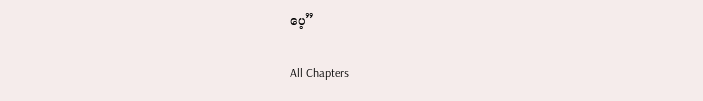ပေ့”

All Chapters